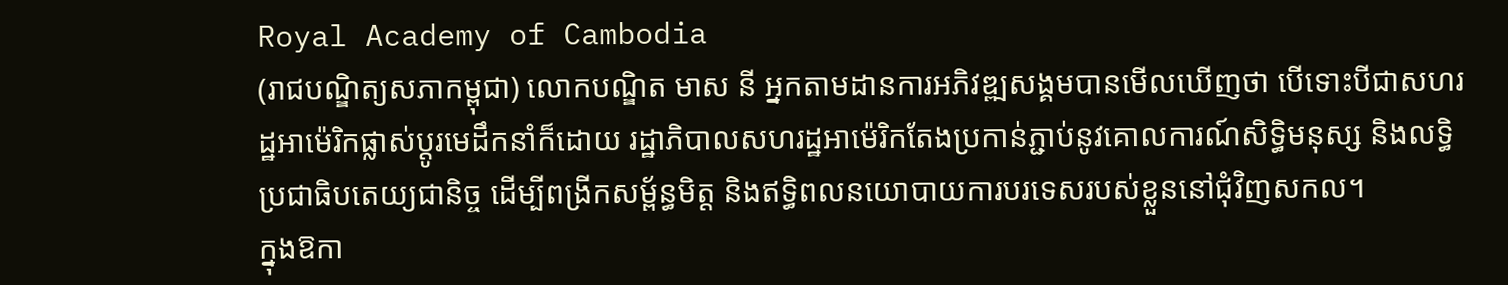Royal Academy of Cambodia
(រាជបណ្ឌិត្យសភាកម្ពុជា) លោកបណ្ឌិត មាស នី អ្នកតាមដានការអភិវឌ្ឍសង្គមបានមើលឃើញថា បើទោះបីជាសហរដ្ឋអាម៉េរិកផ្លាស់ប្តូរមេដឹកនាំក៏ដោយ រដ្ឋាភិបាលសហរដ្ឋអាម៉េរិកតែងប្រកាន់ភ្ជាប់នូវគោលការណ៍សិទ្ធិមនុស្ស និងលទ្ធិប្រជាធិបតេយ្យជានិច្ច ដើម្បីពង្រីកសម្ព័ន្ធមិត្ត និងឥទ្ធិពលនយោបាយការបរទេសរបស់ខ្លួននៅជុំវិញសកល។
ក្នុងឱកា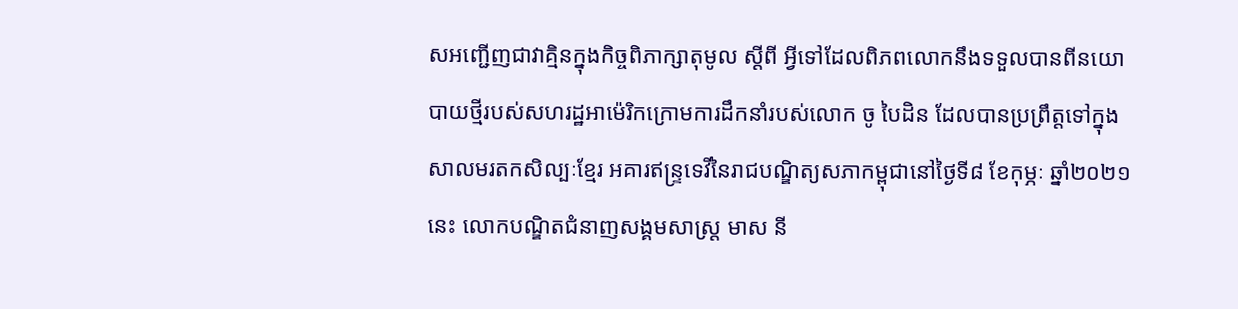សអញ្ជើញជាវាគ្មិនក្នុងកិច្ចពិភាក្សាតុមូល ស្ដីពី អ្វីទៅដែលពិភពលោកនឹងទទួលបានពីនយោបាយថ្មីរបស់សហរដ្ឋអាម៉េរិកក្រោមការដឹកនាំរបស់លោក ចូ បៃដិន ដែលបានប្រព្រឹត្តទៅក្នុងសាលមរតកសិល្បៈខ្មែរ អគារឥន្ទ្រទេវីនៃរាជបណ្ឌិត្យសភាកម្ពុជានៅថ្ងៃទី៨ ខែកុម្ភៈ ឆ្នាំ២០២១នេះ លោកបណ្ឌិតជំនាញសង្គមសាស្រ្ត មាស នី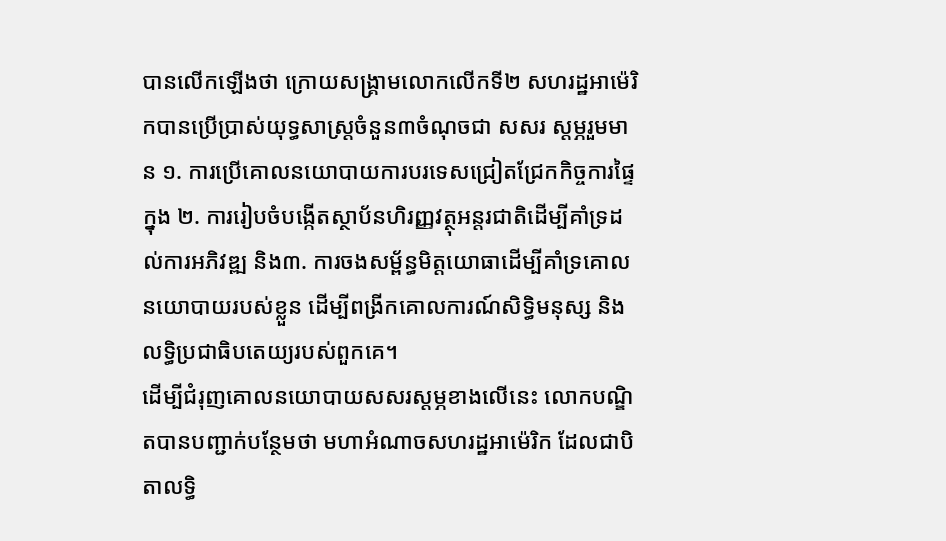បានលើកឡើងថា ក្រោយសង្គ្រាមលោកលើកទី២ សហរដ្ឋអាម៉េរិកបានប្រើប្រាស់យុទ្ធសាស្រ្តចំនួន៣ចំណុចជា សសរ ស្តម្ភរួមមាន ១. ការប្រើគោលនយោបាយការបរទេសជ្រៀតជ្រែកកិច្ចការផ្ទៃក្នុង ២. ការរៀបចំបង្កើតស្ថាប័នហិរញ្ញវត្ថុអន្តរជាតិដើម្បីគាំទ្រដល់ការអភិវឌ្ឍ និង៣. ការចងសម្ព័ន្ធមិត្តយោធាដើម្បីគាំទ្រគោលនយោបាយរបស់ខ្លួន ដើម្បីពង្រីកគោលការណ៍សិទ្ធិមនុស្ស និងលទ្ធិប្រជាធិបតេយ្យរបស់ពួកគេ។
ដើម្បីជំរុញគោលនយោបាយសសរស្តម្ភខាងលើនេះ លោកបណ្ឌិតបានបញ្ជាក់បន្ថែមថា មហាអំណាចសហរដ្ឋអាម៉េរិក ដែលជាបិតាលទ្ធិ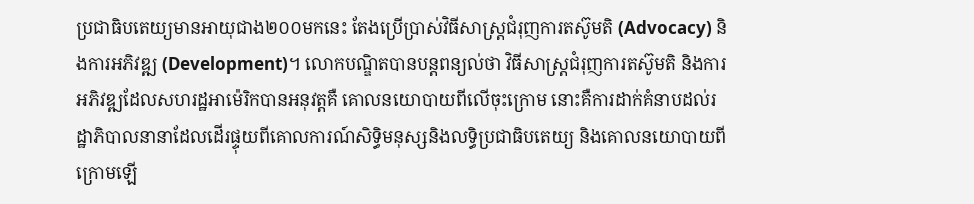ប្រជាធិបតេយ្យមានអាយុជាង២០០មកនេះ តែងប្រើប្រាស់វិធីសាស្ត្រជំរុញការតស៊ូមតិ (Advocacy) និងការអភិវឌ្ឍ (Development)។ លោកបណ្ឌិតបានបន្តពន្យល់ថា វិធីសាស្ត្រជំរុញការតស៊ូមតិ និងការអភិវឌ្ឍដែលសហរដ្ឋអាម៉េរិកបានអនុវត្តគឺ គោលនយោបាយពីលើចុះក្រោម នោះគឺការដាក់គំនាបដល់រដ្ឋាភិបាលនានាដែលដើរផ្ទុយពីគោលការណ៍សិទ្ធិមនុស្សនិងលទ្ធិប្រជាធិបតេយ្យ និងគោលនយោបាយពីក្រោមឡើ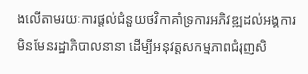ងលើតាមរយៈការផ្តល់ជំនួយថវិកាគាំទ្រការអភិវឌ្ឍដល់អង្គការមិនមែនរដ្ឋាភិបាលនានា ដើម្បីអនុវត្តសកម្មភាពជំរុញសិ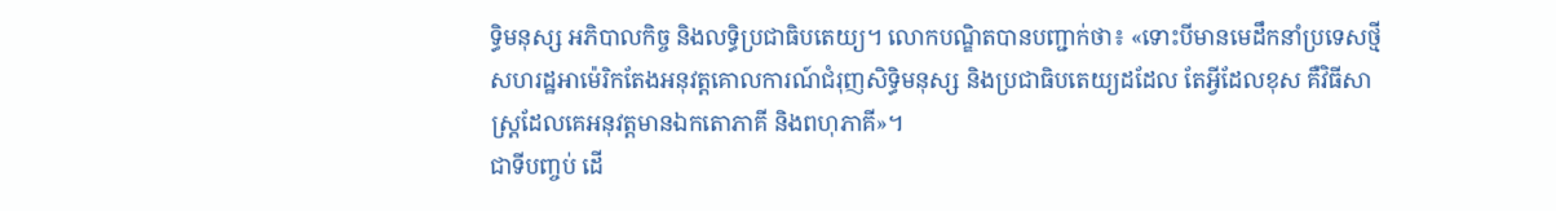ទ្ធិមនុស្ស អភិបាលកិច្ច និងលទ្ធិប្រជាធិបតេយ្យ។ លោកបណ្ឌិតបានបញ្ជាក់ថា៖ «ទោះបីមានមេដឹកនាំប្រទេសថ្មី សហរដ្ឋអាម៉េរិកតែងអនុវត្តគោលការណ៍ជំរុញសិទ្ធិមនុស្ស និងប្រជាធិបតេយ្យដដែល តែអ្វីដែលខុស គឺវិធីសាស្រ្តដែលគេអនុវត្តមានឯកតោភាគី និងពហុភាគី»។
ជាទីបញ្ចប់ ដើ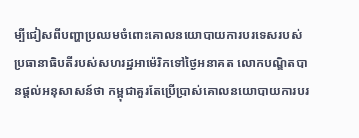ម្បីជៀសពីបញ្ហាប្រឈមចំពោះគោលនយោបាយការបរទេសរបស់ប្រធានាធិបតីរបស់សហរដ្ឋអាម៉េរិកទៅថ្ងៃអនាគត លោកបណ្ឌិតបានផ្តល់អនុសាសន៍ថា កម្ពុជាគួរតែប្រើប្រាស់គោលនយោបាយការបរ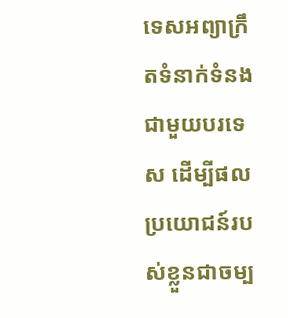ទេសអព្យាក្រឹតទំនាក់ទំនងជាមួយបរទេស ដើម្បីផលប្រយោជន៍របស់ខ្លួនជាចម្ប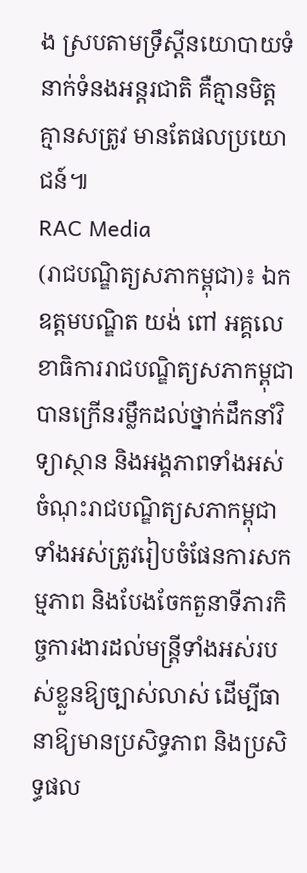ង ស្របតាមទ្រឹស្តីនយោបាយទំនាក់ទំនងអន្តរជាតិ គឺគ្មានមិត្ត គ្មានសត្រូវ មានតែផលប្រយោជន៍៕
RAC Media
(រាជបណ្ឌិត្យសភាកម្ពុជា)៖ ឯកឧត្តមបណ្ឌិត យង់ ពៅ អគ្គលេខាធិការរាជបណ្ឌិត្យសភាកម្ពុជាបានក្រើនរម្លឹកដល់ថ្នាក់ដឹកនាំវិទ្យាស្ថាន និងអង្គភាពទាំងអស់ចំណុះរាជបណ្ឌិត្យសភាកម្ពុជាទាំងអស់ត្រូវរៀបចំផែនការសកម្មភាព និងបែងចែកតួនាទីភារកិច្ចការងារដល់មន្ត្រីទាំងអស់របស់ខ្លួនឱ្យច្បាស់លាស់ ដើម្បីធានាឱ្យមានប្រសិទ្ធភាព និងប្រសិទ្ធផល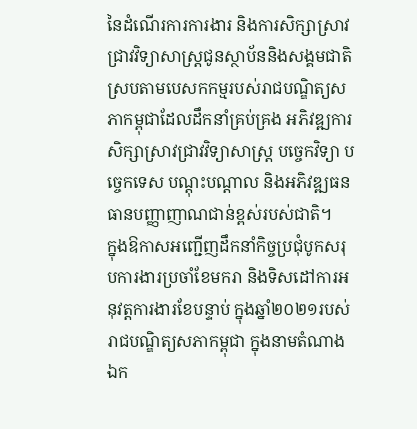នៃដំណើរការការងារ និងការសិក្សាស្រាវជ្រាវវិទ្យាសាស្រ្តជូនស្ថាប័ននិងសង្គមជាតិ ស្របតាមបេសកកម្មរបស់រាជបណ្ឌិត្យសភាកម្ពុជាដែលដឹកនាំគ្រប់គ្រង អភិវឌ្ឍការសិក្សាស្រាវជ្រាវវិទ្យាសាស្រ្ត បច្ចេកវិទ្យា បច្ចេកទេស បណ្តុះបណ្តាល និងអភិវឌ្ឍធនធានបញ្ញាញាណជាន់ខ្ពស់របស់ជាតិ។
ក្នុងឱកាសអញ្ជើញដឹកនាំកិច្ចប្រជុំបូកសរុបការងារប្រចាំខែមករា និងទិសដៅការអនុវត្តការងារខែបន្ទាប់ ក្នុងឆ្នាំ២០២១របស់រាជបណ្ឌិត្យសភាកម្ពុជា ក្នុងនាមតំណាងឯក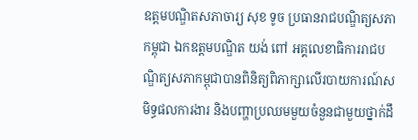ឧត្តមបណ្ឌិតសភាចារ្យ សុខ ទូច ប្រធានរាជបណ្ឌិត្យសភាកម្ពុជា ឯកឧត្តមបណ្ឌិត យង់ ពៅ អគ្គលេខាធិការរាជបណ្ឌិត្យសភាកម្ពុជាបានពិនិត្យពិភាក្សាលើរបាយការណ៍សមិទ្ធផលការងារ និងបញ្ហាប្រឈមមួយចំនួនជាមួយថ្នាក់ដឹ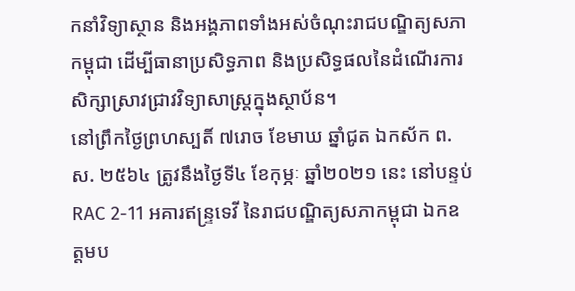កនាំវិទ្យាស្ថាន និងអង្គភាពទាំងអស់ចំណុះរាជបណ្ឌិត្យសភាកម្ពុជា ដើម្បីធានាប្រសិទ្ធភាព និងប្រសិទ្ធផលនៃដំណើរការសិក្សាស្រាវជ្រាវវិទ្យាសាស្រ្តក្នុងស្ថាប័ន។
នៅព្រឹកថ្ងៃព្រហស្បតិ៍ ៧រោច ខែមាឃ ឆ្នាំជូត ឯកស័ក ព.ស. ២៥៦៤ ត្រូវនឹងថ្ងៃទី៤ ខែកុម្ភៈ ឆ្នាំ២០២១ នេះ នៅបន្ទប់ RAC 2-11 អគារឥន្ទ្រទេវី នៃរាជបណ្ឌិត្យសភាកម្ពុជា ឯកឧត្តមប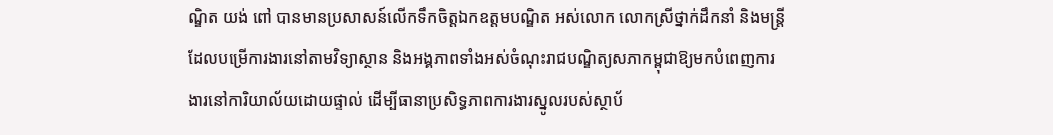ណ្ឌិត យង់ ពៅ បានមានប្រសាសន៍លើកទឹកចិត្តឯកឧត្តមបណ្ឌិត អស់លោក លោកស្រីថ្នាក់ដឹកនាំ និងមន្ត្រីដែលបម្រើការងារនៅតាមវិទ្យាស្ថាន និងអង្គភាពទាំងអស់ចំណុះរាជបណ្ឌិត្យសភាកម្ពុជាឱ្យមកបំពេញការងារនៅការិយាល័យដោយផ្ទាល់ ដើម្បីធានាប្រសិទ្ធភាពការងារស្នូលរបស់ស្ថាប័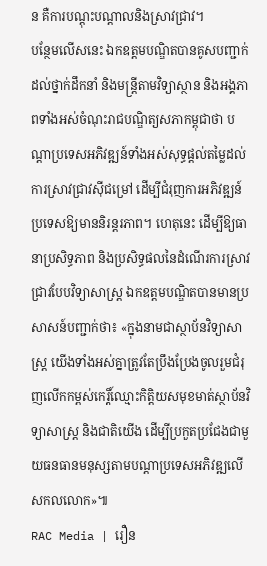ន គឺការបណ្តុះបណ្តាលនិងស្រាវជ្រាវ។
បន្ថែមលើសនេះ ឯកឧត្តមបណ្ឌិតបានគូសបញ្ជាក់ដល់ថ្នាក់ដឹកនាំ និងមន្ត្រីតាមវិទ្យាស្ថាន និងអង្គភាពទាំងអស់ចំណុះរាជបណ្ឌិត្យសភាកម្ពុជាថា បណ្តាប្រទេសអភិវឌ្ឍន៍ទាំងអស់សុទ្ធផ្តល់តម្លៃដល់ការស្រាវជ្រាវស៊ីជម្រៅ ដើម្បីជំរុញការអភិវឌ្ឍន៍ប្រទេសឱ្យមាននិរន្តរភាព។ ហេតុនេះ ដើម្បីឱ្យធានាប្រសិទ្ធភាព និងប្រសិទ្ធផលនៃដំណើរការស្រាវជ្រាវបែបវិទ្យាសាស្រ្ត ឯកឧត្តមបណ្ឌិតបានមានប្រសាសន៍បញ្ជាក់ថា៖ «ក្នុងនាមជាស្ថាប័នវិទ្យាសាស្រ្ត យើងទាំងអស់គ្នាត្រូវតែប្រឹងប្រែងចូលរួមជំរុញលើកកម្ពស់កេរ្តិ៍ឈ្មោះកិត្តិយសមុខមាត់ស្ថាប័នវិទ្យាសាស្ត្រ និងជាតិយើង ដើម្បីប្រកួតប្រជែងជាមួយធនធានមនុស្សតាមបណ្តាប្រទេសអភិវឌ្ឍលើសកលលោក»៕
RAC Media | រឿន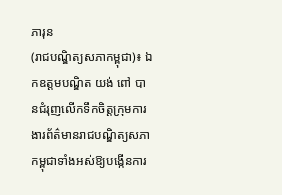ភារុន
(រាជបណ្ឌិត្យសភាកម្ពុជា)៖ ឯកឧត្តមបណ្ឌិត យង់ ពៅ បានជំរុញលើកទឹកចិត្តក្រុមការងារព័ត៌មានរាជបណ្ឌិត្យសភាកម្ពុជាទាំងអស់ឱ្យបង្កើនការ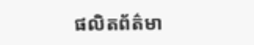ផលិតព័ត៌មា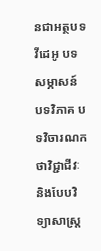នជាអត្ថបទ វីដេអូ បទសម្ភាសន៍ បទវិភាគ បទវិចារណកថាវិជ្ជាជីវៈ និងបែបវិទ្យាសាស្ត្រ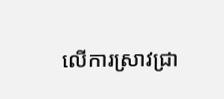លើការស្រាវជ្រា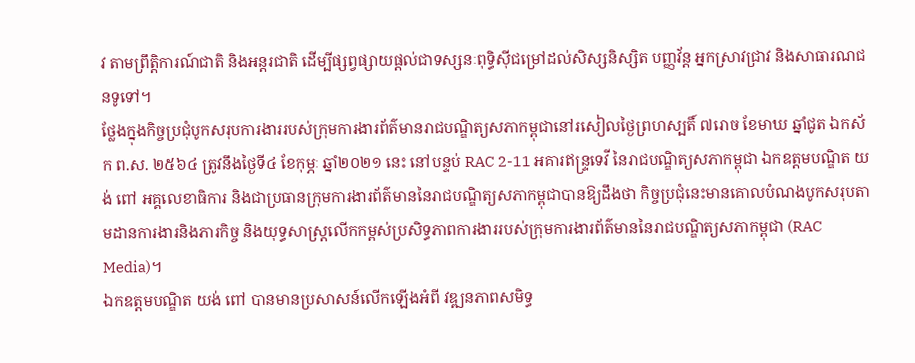វ តាមព្រឹត្តិការណ៍ជាតិ និងអន្តរជាតិ ដើម្បីផ្សព្វផ្សាយផ្តល់ជាទស្សនៈពុទ្ធិស៊ីជម្រៅដល់សិស្សនិស្សិត បញ្ញវ័ន្ត អ្នកស្រាវជ្រាវ និងសាធារណជនទូទៅ។
ថ្លែងក្នុងកិច្ចប្រជុំបូកសរុបការងាររបស់ក្រុមការងារព័ត៌មានរាជបណ្ឌិត្យសភាកម្ពុជានៅរសៀលថ្ងៃព្រហស្បតិ៍ ៧រោច ខែមាឃ ឆ្នាំជូត ឯកស័ក ព.ស. ២៥៦៤ ត្រូវនឹងថ្ងៃទី៤ ខែកុម្ភៈ ឆ្នាំ២០២១ នេះ នៅបន្ទប់ RAC 2-11 អគារឥន្ទ្រទេវី នៃរាជបណ្ឌិត្យសភាកម្ពុជា ឯកឧត្តមបណ្ឌិត យង់ ពៅ អគ្គលេខាធិការ និងជាប្រធានក្រុមការងារព័ត៌មាននៃរាជបណ្ឌិត្យសភាកម្ពុជាបានឱ្យដឹងថា កិច្ចប្រជុំនេះមានគោលបំណងបូកសរុបតាមដានការងារនិងភារកិច្ច និងយុទ្ធសាស្ត្រលើកកម្ពស់ប្រសិទ្ធភាពការងាររបស់ក្រុមការងារព័ត៌មាននៃរាជបណ្ឌិត្យសភាកម្ពុជា (RAC Media)។
ឯកឧត្ដមបណ្ឌិត យង់ ពៅ បានមានប្រសាសន៍លើកឡើងអំពី វឌ្ឍនភាពសមិទ្ធ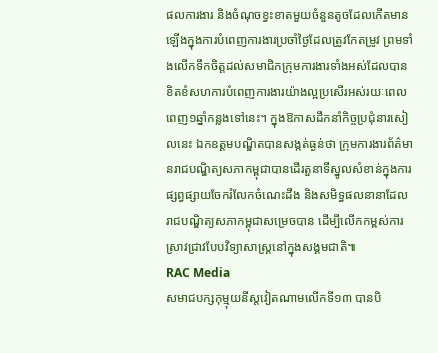ផលការងារ និងចំណុចខ្វះខាតមួយចំនួនតូចដែលកើតមានឡើងក្នុងការបំពេញការងារប្រចាំថ្ងៃដែលត្រូវកែតម្រូវ ព្រមទាំងលើកទឹកចិត្តដល់សមាជិកក្រុមការងារទាំងអស់ដែលបានខិតខំសហការបំពេញការងារយ៉ាងល្អប្រសើរអស់រយៈពេលពេញ១ឆ្នាំកន្លងទៅនេះ។ ក្នុងឱកាសដឹកនាំកិច្ចប្រជុំនារសៀលនេះ ឯកឧត្ដមបណ្ឌិតបានសង្កត់ធ្ងន់ថា ក្រុមការងារព័ត៌មានរាជបណ្ឌិត្យសភាកម្ពុជាបានដើរតួនាទីស្នូលសំខាន់ក្នុងការផ្សព្វផ្សាយចែករំលែកចំណេះដឹង និងសមិទ្ធផលនានាដែលរាជបណ្ឌិត្យសភាកម្ពុជាសម្រេចបាន ដើម្បីលើកកម្ពស់ការស្រាវជ្រាវបែបវិទ្យាសាស្រ្តនៅក្នុងសង្គមជាតិ៕
RAC Media
សមាជបក្សកុម្មុយនីស្តវៀតណាមលើកទី១៣ បានបិ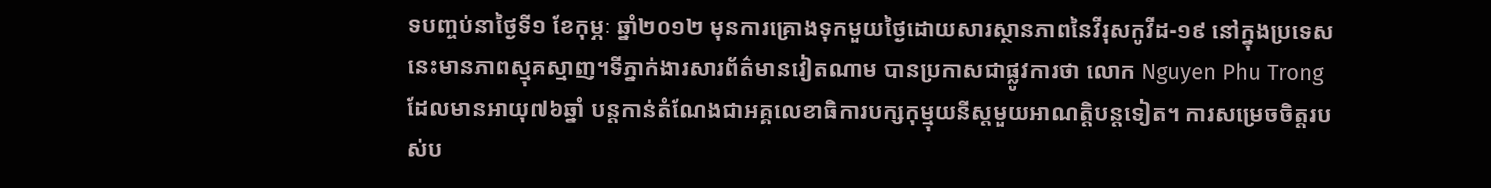ទបញ្ចប់នាថ្ងៃទី១ ខែកុម្ភៈ ឆ្នាំ២០១២ មុនការគ្រោងទុកមួយថ្ងៃដោយសារស្ថានភាពនៃវីរុសកូវីដ-១៩ នៅក្នុងប្រទេសនេះមានភាពស្មុគស្មាញ។ទីភ្នាក់ងារសារព័ត៌មានវៀតណាម បានប្រកាសជាផ្លូវការថា លោក Nguyen Phu Trong ដែលមានអាយុ៧៦ឆ្នាំ បន្តកាន់តំណែងជាអគ្គលេខាធិការបក្សកុម្មុយនីស្តមួយអាណត្តិបន្តទៀត។ ការសម្រេចចិត្តរបស់ប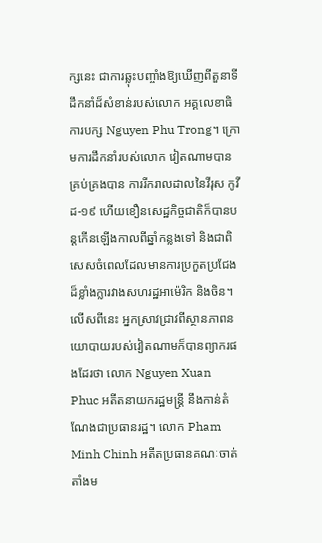ក្សនេះ ជាការឆ្លុះបញ្ចាំងឱ្យឃើញពីតួនាទីដឹកនាំដ៏សំខាន់របស់លោក អគ្គលេខាធិការបក្ស Nguyen Phu Trong។ ក្រោមការដឹកនាំរបស់លោក វៀតណាមបានគ្រប់គ្រងបាន ការរីករាលដាលនៃវីរុស កូវីដ-១៩ ហើយខឿនសេដ្ឋកិច្ចជាតិក៏បានបន្តកើនឡើងកាលពីឆ្នាំកន្លងទៅ និងជាពិសេសចំពេលដែលមានការប្រកួតប្រជែងដ៏ខ្លាំងក្លារវាងសហរដ្ឋអាម៉េរិក និងចិន។ លើសពីនេះ អ្នកស្រាវជ្រាវពីស្ថានភាពនយោបាយរបស់វៀតណាមក៏បានព្យាករផងដែរថា លោក Nguyen Xuan Phuc អតីតនាយករដ្ឋមន្ត្រី នឹងកាន់តំណែងជាប្រធានរដ្ឋ។ លោក Pham Minh Chinh អតីតប្រធានគណៈចាត់តាំងម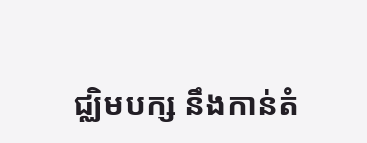ជ្ឈិមបក្ស នឹងកាន់តំ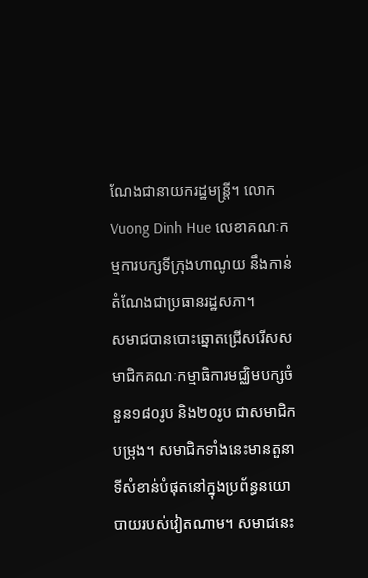ណែងជានាយករដ្ឋមន្ត្រី។ លោក Vuong Dinh Hue លេខាគណៈកម្មការបក្សទីក្រុងហាណូយ នឹងកាន់តំណែងជាប្រធានរដ្ឋសភា។
សមាជបានបោះឆ្នោតជ្រើសរើសសមាជិកគណៈកម្មាធិការមជ្ឈិមបក្សចំនួន១៨០រូប និង២០រូប ជាសមាជិកបម្រុង។ សមាជិកទាំងនេះមានតួនាទីសំខាន់បំផុតនៅក្នុងប្រព័ន្ធនយោបាយរបស់វៀតណាម។ សមាជនេះ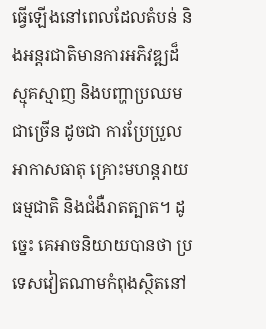ធ្វើឡើងនៅពេលដែលតំបន់ និងអន្តរជាតិមានការអភិវឌ្ឍដ៏ស្មុគស្មាញ និងបញ្ហាប្រឈមជាច្រើន ដូចជា ការប្រែប្រួលអាកាសធាតុ គ្រោះមហន្តរាយធម្មជាតិ និងជំងឺរាតត្បាត។ ដូច្នេះ គេអាចនិយាយបានថា ប្រទេសវៀតណាមកំពុងស្ថិតនៅ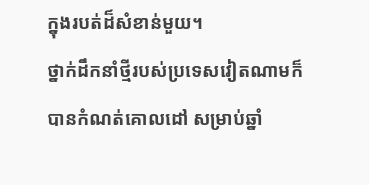ក្នុងរបត់ដ៏សំខាន់មួយ។
ថ្នាក់ដឹកនាំថ្មីរបស់ប្រទេសវៀតណាមក៏បានកំណត់គោលដៅ សម្រាប់ឆ្នាំ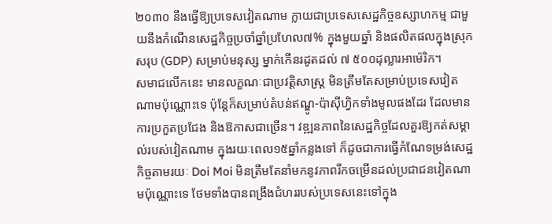២០៣០ នឹងធ្វើឱ្យប្រទេសវៀតណាម ក្លាយជាប្រទេសសេដ្ឋកិច្ចឧស្សាហកម្ម ជាមួយនឹងកំណើនសេដ្ឋកិច្ចប្រចាំឆ្នាំប្រហែល៧% ក្នុងមួយឆ្នាំ និងផលិតផលក្នុងស្រុកសរុប (GDP) សម្រាប់មនុស្ស ម្នាក់កើនរដូតដល់ ៧ ៥០០ដុល្លារអាម៉េរិក។
សមាជលើកនេះ មានលក្ខណៈជាប្រវត្តិសាស្ត្រ មិនត្រឹមតែសម្រាប់ប្រទេសវៀតណាមប៉ុណ្ណោះទេ ប៉ុន្តែក៏សម្រាប់តំបន់ឥណ្ឌូ-ប៉ាស៊ីហ្វិកទាំងមូលផងដែរ ដែលមានការប្រកួតប្រជែង និងឱកាសជាច្រើន។ វឌ្ឍនភាពនៃសេដ្ឋកិច្ចដែលគួរឱ្យកត់សម្គាល់របស់វៀតណាម ក្នុងរយៈពេល១៥ឆ្នាំកន្លងទៅ ក៏ដូចជាការធ្វើកំណែទម្រង់សេដ្ឋកិច្ចតាមរយៈ Doi Moi មិនត្រឹមតែនាំមកនូវភាពរីកចម្រើនដល់ប្រជាជនវៀតណាមប៉ុណ្ណោះទេ ថែមទាំងបានពង្រឹងជំហររបស់ប្រទេសនេះទៅក្នុង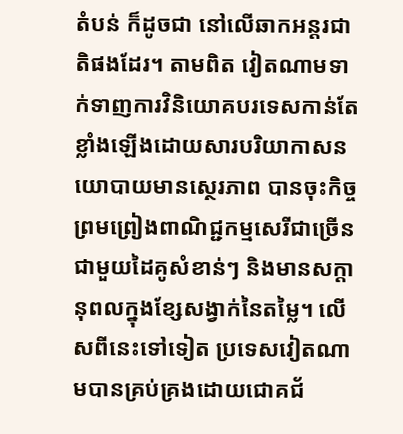តំបន់ ក៏ដូចជា នៅលើឆាកអន្តរជាតិផងដែរ។ តាមពិត វៀតណាមទាក់ទាញការវិនិយោគបរទេសកាន់តែខ្លាំងឡើងដោយសារបរិយាកាសនយោបាយមានស្ថេរភាព បានចុះកិច្ចព្រមព្រៀងពាណិជ្ជកម្មសេរីជាច្រើនជាមួយដៃគូសំខាន់ៗ និងមានសក្តានុពលក្នុងខ្សែសង្វាក់នៃតម្លៃ។ លើសពីនេះទៅទៀត ប្រទេសវៀតណាមបានគ្រប់គ្រងដោយជោគជ័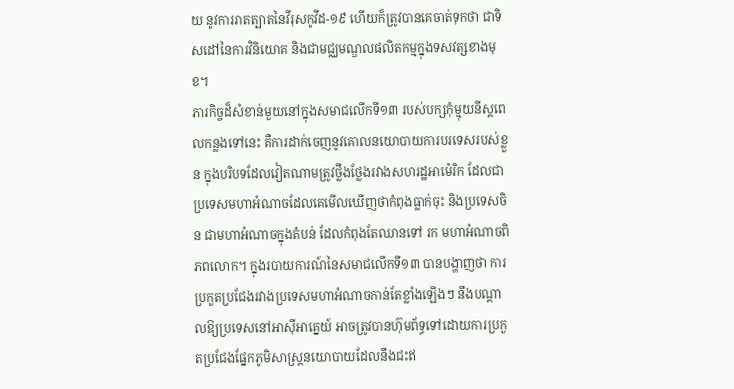យ នូវការរាតត្បាតនៃវីរុសកូវីដ-១៩ ហើយក៏ត្រូវបានគេចាត់ទុកថា ជាទិសដៅនៃការវិនិយោគ និងជាមជ្ឈមណ្ឌលផលិតកម្មក្នុងទសវត្សខាងមុខ។
ភារកិច្ចដ៏សំខាន់មួយនៅក្នុងសមាជលើកទី១៣ របស់បក្សកុំម្មុយនីស្តពេលកន្លងទៅនេះ គឺការដាក់ចេញនូវគោលនយោបាយការបរទេសរបស់ខ្លួន ក្នុងបរិបទដែលវៀតណាមត្រូវថ្លឹងថ្លែងរវាងសហរដ្ឋអាម៉េរិក ដែលជាប្រទេសមហាអំណាចដែលគេមើលឃើញថាកំពុងធ្លាក់ចុះ និងប្រទេសចិន ជាមហាអំណាចក្នុងតំបន់ ដែលកំពុងតែឈានទៅ រក មហាអំណាចពិភពលោក។ ក្នុងរបាយការណ៍នៃសមាជលើកទី១៣ បានបង្ហាញថា ការប្រកួតប្រជែងរវាងប្រទេសមហាអំណាចកាន់តែខ្លាំងឡើងៗ នឹងបណ្តាលឱ្យប្រទេសនៅអាស៊ីអាគ្នេយ៍ អាចត្រូវបានហ៊ុមព័ទ្ធទៅដោយការប្រកួតប្រជែងផ្នែកភូមិសាស្ត្រនយោបាយដែលនឹងជះឥ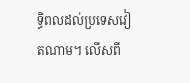ទ្ធិពលដល់ប្រទេសវៀតណាម។ លើសពី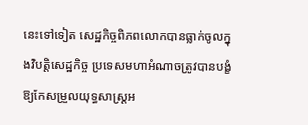នេះទៅទៀត សេដ្ឋកិច្ចពិភពលោកបានធ្លាក់ចូលក្នុងវិបត្តិសេដ្ឋកិច្ច ប្រទេសមហាអំណាចត្រូវបានបង្ខំឱ្យកែសម្រួលយុទ្ធសាស្ត្រអ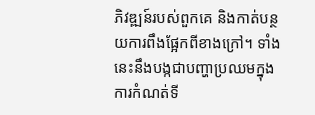ភិវឌ្ឍន៍របស់ពួកគេ និងកាត់បន្ថយការពឹងផ្អែកពីខាងក្រៅ។ ទាំងនេះនឹងបង្កជាបញ្ហាប្រឈមក្នុងការកំណត់ទី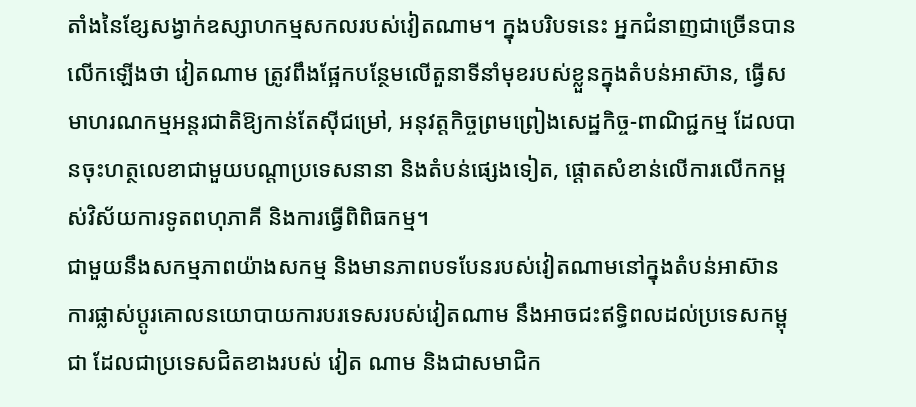តាំងនៃខ្សែសង្វាក់ឧស្សាហកម្មសកលរបស់វៀតណាម។ ក្នុងបរិបទនេះ អ្នកជំនាញជាច្រើនបានលើកឡើងថា វៀតណាម ត្រូវពឹងផ្អែកបន្ថែមលើតួនាទីនាំមុខរបស់ខ្លួនក្នុងតំបន់អាស៊ាន, ធ្វើសមាហរណកម្មអន្តរជាតិឱ្យកាន់តែស៊ីជម្រៅ, អនុវត្តកិច្ចព្រមព្រៀងសេដ្ឋកិច្ច-ពាណិជ្ជកម្ម ដែលបានចុះហត្ថលេខាជាមួយបណ្តាប្រទេសនានា និងតំបន់ផ្សេងទៀត, ផ្តោតសំខាន់លើការលើកកម្ពស់វិស័យការទូតពហុភាគី និងការធ្វើពិពិធកម្ម។
ជាមួយនឹងសកម្មភាពយ៉ាងសកម្ម និងមានភាពបទបែនរបស់វៀតណាមនៅក្នុងតំបន់អាស៊ាន ការផ្លាស់ប្តូរគោលនយោបាយការបរទេសរបស់វៀតណាម នឹងអាចជះឥទ្ធិពលដល់ប្រទេសកម្ពុជា ដែលជាប្រទេសជិតខាងរបស់ វៀត ណាម និងជាសមាជិក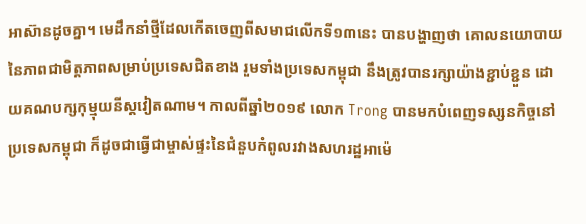អាស៊ានដូចគ្នា។ មេដឹកនាំថ្មីដែលកើតចេញពីសមាជលើកទី១៣នេះ បានបង្ហាញថា គោលនយោបាយនៃភាពជាមិត្តភាពសម្រាប់ប្រទេសជិតខាង រួមទាំងប្រទេសកម្ពុជា នឹងត្រូវបានរក្សាយ៉ាងខ្ជាប់ខ្ជួន ដោយគណបក្សកុម្មុយនីស្តវៀតណាម។ កាលពីឆ្នាំ២០១៩ លោក Trong បានមកបំពេញទស្សនកិច្ចនៅប្រទេសកម្ពុជា ក៏ដូចជាធ្វើជាម្ចាស់ផ្ទះនៃជំនួបកំពូលរវាងសហរដ្ឋអាម៉េ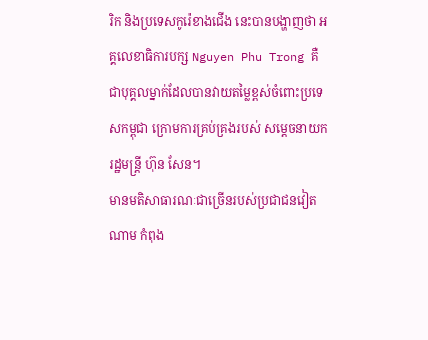រិក និងប្រទេសកូរ៉េខាងជើង នេះបានបង្ហាញថា អគ្គលេខាធិការបក្ស Nguyen Phu Trong គឺជាបុគ្គលម្នាក់ដែលបានវាយតម្លៃខ្ពស់ចំពោះប្រទេសកម្ពុជា ក្រោមការគ្រប់គ្រងរបស់ សម្តេចនាយករដ្ឋមន្រ្តី ហ៊ុន សែន។
មានមតិសាធារណៈជាច្រើនរបស់ប្រជាជនវៀតណាម កំពុង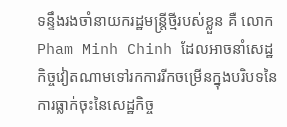ទន្ទឹងរងចាំនាយករដ្ឋមន្រ្តីថ្មីរបស់ខ្លួន គឺ លោក Pham Minh Chinh ដែលអាចនាំសេដ្ឋកិច្ចវៀតណាមទៅរកការរីកចម្រើនក្នុងបរិបទនៃការធ្លាក់ចុះនៃសេដ្ឋកិច្ច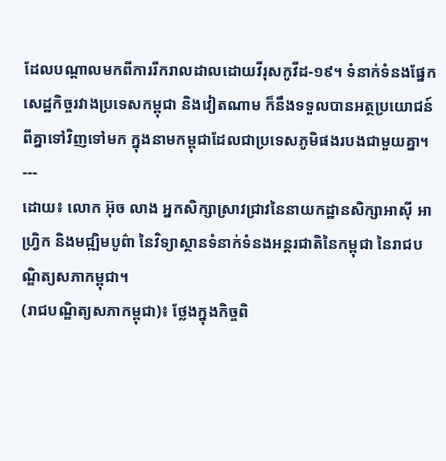ដែលបណ្តាលមកពីការរីករាលដាលដោយវីរុសកូវីដ-១៩។ ទំនាក់ទំនងផ្នែកសេដ្ឋកិច្ចរវាងប្រទេសកម្ពុជា និងវៀតណាម ក៏នឹងទទួលបានអត្ថប្រយោជន៍ពីគ្នាទៅវិញទៅមក ក្នុងនាមកម្ពុជាដែលជាប្រទេសភូមិផងរបងជាមួយគ្នា។
---
ដោយ៖ លោក អ៊ុច លាង អ្នកសិក្សាស្រាវជ្រាវនៃនាយកដ្ឋានសិក្សាអាស៊ី អាហ្វ្រិក និងមជ្ឍិមបូព៌ា នៃវិទ្យាស្ថានទំនាក់ទំនងអន្តរជាតិនៃកម្ពុជា នៃរាជបណ្ឌិត្យសភាកម្ពុជា។
(រាជបណ្ឌិត្យសភាកម្ពុជា)៖ ថ្លែងក្នុងកិច្ចពិ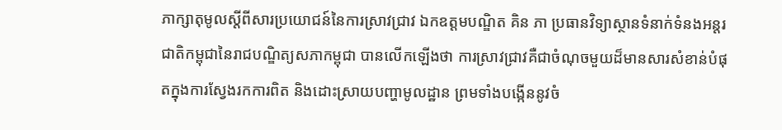ភាក្សាតុមូលស្តីពីសារប្រយោជន៍នៃការស្រាវជ្រាវ ឯកឧត្តមបណ្ឌិត គិន ភា ប្រធានវិទ្យាស្ថានទំនាក់ទំនងអន្តរជាតិកម្ពុជានៃរាជបណ្ឌិត្យសភាកម្ពុជា បានលើកឡើងថា ការស្រាវជ្រាវគឺជាចំណុចមួយដ៏មានសារសំខាន់បំផុតក្នុងការស្វែងរកការពិត និងដោះស្រាយបញ្ហាមូលដ្ឋាន ព្រមទាំងបង្កើននូវចំ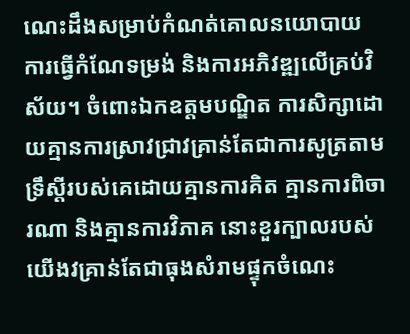ណេះដឹងសម្រាប់កំណត់គោលនយោបាយ ការធ្វើកំណែទម្រង់ និងការអភិវឌ្ឍលើគ្រប់វិស័យ។ ចំពោះឯកឧត្តមបណ្ឌិត ការសិក្សាដោយគ្មានការស្រាវជ្រាវគ្រាន់តែជាការសូត្រតាមទ្រឹស្តីរបស់គេដោយគ្មានការគិត គ្មានការពិចារណា និងគ្មានការវិភាគ នោះខួរក្បាលរបស់យើងវគ្រាន់តែជាធុងសំរាមផ្ទុកចំណេះ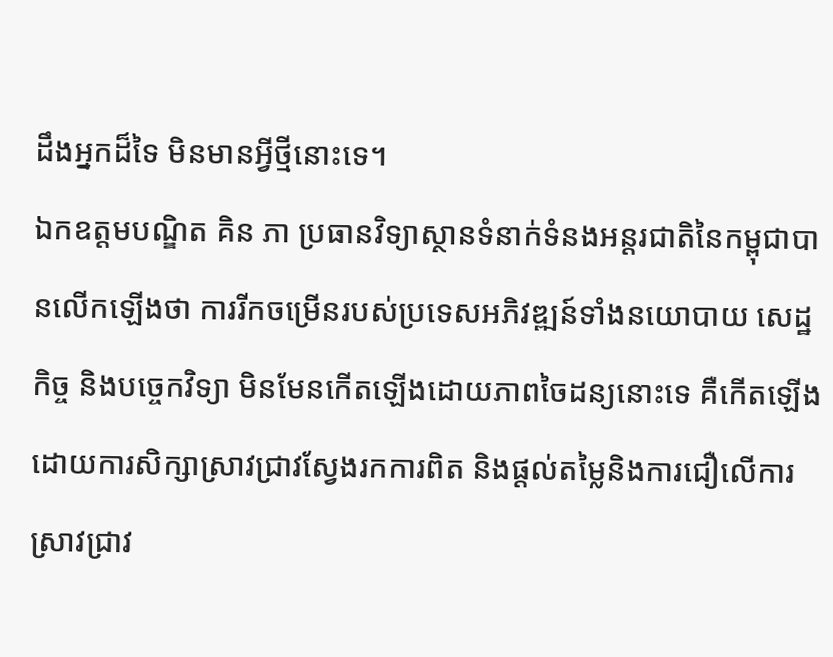ដឹងអ្នកដ៏ទៃ មិនមានអ្វីថ្មីនោះទេ។
ឯកឧត្តមបណ្ឌិត គិន ភា ប្រធានវិទ្យាស្ថានទំនាក់ទំនងអន្តរជាតិនៃកម្ពុជាបានលើកឡើងថា ការរីកចម្រើនរបស់ប្រទេសអភិវឌ្ឍន៍ទាំងនយោបាយ សេដ្ឋកិច្ច និងបច្ចេកវិទ្យា មិនមែនកើតឡើងដោយភាពចៃដន្យនោះទេ គឺកើតឡើងដោយការសិក្សាស្រាវជ្រាវស្វែងរកការពិត និងផ្តល់តម្លៃនិងការជឿលើការស្រាវជ្រាវ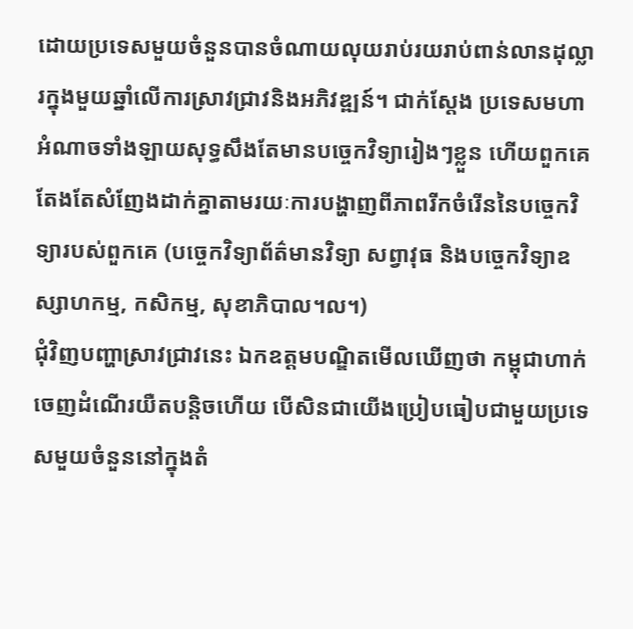ដោយប្រទេសមួយចំនួនបានចំណាយលុយរាប់រយរាប់ពាន់លានដុល្លារក្នុងមួយឆ្នាំលើការស្រាវជ្រាវនិងអភិវឌ្ឍន៍។ ជាក់ស្តែង ប្រទេសមហាអំណាចទាំងឡាយសុទ្ធសឹងតែមានបច្ចេកវិទ្យារៀងៗខ្លួន ហើយពួកគេតែងតែសំញែងដាក់គ្នាតាមរយៈការបង្ហាញពីភាពរីកចំរើននៃបច្ចេកវិទ្យារបស់ពួកគេ (បច្ចេកវិទ្យាព័ត៌មានវិទ្យា សព្វាវុធ និងបច្ចេកវិទ្យាឧស្សាហកម្ម, កសិកម្ម, សុខាភិបាល។ល។)
ជុំវិញបញ្ហាស្រាវជ្រាវនេះ ឯកឧត្តមបណ្ឌិតមើលឃើញថា កម្ពុជាហាក់ចេញដំណើរយឺតបន្តិចហើយ បើសិនជាយើងប្រៀបធៀបជាមួយប្រទេសមួយចំនួននៅក្នុងតំ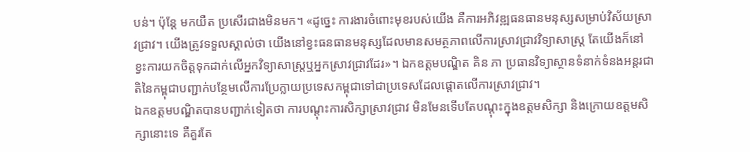បន់។ ប៉ុន្តែ មកយឺត ប្រសើរជាងមិនមក។ «ដូច្នេះ ការងារចំពោះមុខរបស់យើង គឺការអភិវឌ្ឍធនធានមនុស្សសម្រាប់វិស័យស្រាវជ្រាវ។ យើងត្រូវទទួលស្គាល់ថា យើងនៅខ្វះធនធានមនុស្សដែលមានសមត្ថភាពលើការស្រាវជ្រាវវិទ្យាសាស្ត្រ តែយើងក៏នៅខ្វះការយកចិត្តទុកដាក់លើអ្នកវិទ្យាសាស្ត្រឬអ្នកស្រាវជ្រាវដែរ»។ ឯកឧត្តមបណ្ឌិត គិន ភា ប្រធានវិទ្យាស្ថានទំនាក់ទំនងអន្តរជាតិនៃកម្ពុជាបញ្ជាក់បន្ថែមលើការប្រែក្លាយប្រទេសកម្ពុជាទៅជាប្រទេសដែលផ្តោតលើការស្រាវជ្រាវ។
ឯកឧត្តមបណ្ឌិតបានបញ្ជាក់ទៀតថា ការបណ្តុះការសិក្សាស្រាវជ្រាវ មិនមែនទើបតែបណ្តុះក្នុងឧត្តមសិក្សា និងក្រោយឧត្តមសិក្សានោះទេ គឺគួរតែ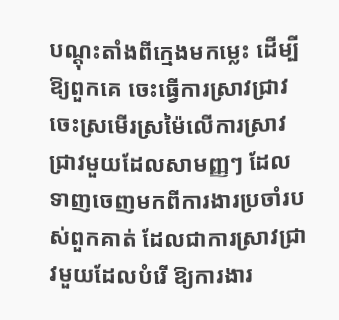បណ្តុះតាំងពីក្មេងមកម្លេះ ដើម្បីឱ្យពួកគេ ចេះធ្វើការស្រាវជ្រាវ ចេះស្រមើរស្រម៉ៃលើការស្រាវជ្រាវមួយដែលសាមញ្ញៗ ដែលទាញចេញមកពីការងារប្រចាំរបស់ពួកគាត់ ដែលជាការស្រាវជ្រាវមួយដែលបំរើ ឱ្យការងារ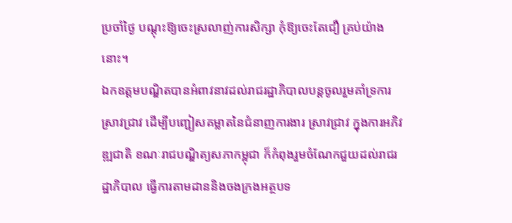ប្រចាំថ្ងៃ បណ្តុះឱ្យចេះស្រលាញ់ការសិក្សា កុំឱ្យចេះតែជឿ គ្រប់យ៉ាងនោះ។
ឯកឧត្តមបណ្ឌិតបានអំពាវនាវដល់រាជរដ្ឋាភិបាលបន្តចូលរួមគាំទ្រការស្រាវជ្រាវ ដើម្បីបញ្ជៀសគម្លាតនៃជំនាញការងារ ស្រាវជ្រាវ ក្នុងការអភិវឌ្ឍជាតិ ខណៈរាជបណ្ឌិត្យសភាកម្ពុជា ក៏កំពុងរួមចំណែកជួយដល់រាជរដ្ឋាភិបាល ធ្វើការតាមដាននិងចងក្រងអត្ថបទ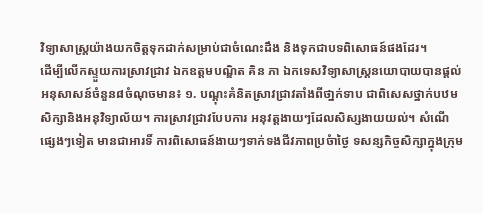វិទ្យាសាស្ត្រយ៉ាងយកចិត្តទុកដាក់សម្រាប់ជាចំណេះដឹង និងទុកជាបទពិសោធន៍ផងដែរ។
ដើម្បីលើកស្ទួយការស្រាវជ្រាវ ឯកឧត្តមបណ្ឌិត គិន ភា ឯកទេសវិទ្យាសាស្ត្រនយោបាយបានផ្តល់អនុសាសន៍ចំនួន៨ចំណុចមាន៖ ១. បណ្តុះគំនិតស្រាវជ្រាវតាំងពីថា្នក់ទាប ជាពិសេសថ្នាក់បឋមសិក្សានិងអនុវិទ្យាល័យ។ ការស្រាវជ្រាវបែបការ អនុវត្តងាយៗដែលសិស្សងាយយល់។ សំណើផេ្សងៗទៀត មានជាអារទិ៍ ការពិសោធន៍ងាយៗទាក់ទងជីវភាពប្រចំាថ្ងៃ ទសន្សកិច្ចសិក្សាក្នុងក្រុម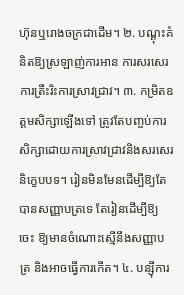ហ៊ុនឬរោងចក្រជាដើម។ ២. បណ្តុះគំនិតឱ្យស្រឡាញ់ការអាន ការសរសេរ ការត្រឹះរិះការស្រាវជ្រាវ។ ៣. កម្រិតឧត្តមសិក្សាឡើងទៅ ត្រូវតែបញ្ចប់ការសិក្សាដោយការស្រាវជ្រាវនិងសរសេរនិក្ខេបបទ។ រៀនមិនមែនដើម្បីឱ្យតែបានសញ្ញាបត្រទេ តែរៀនដើម្បីឱ្យចេះ ឱ្យមានចំណោះស្មើនឹងសញ្ញាបត្រ និងអាចធ្វើការកើត។ ៤. បន្ស៊ីការ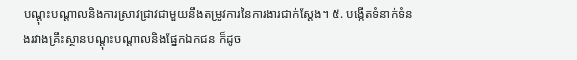បណ្ដុះបណ្ដាលនិងការស្រាវជ្រាវជាមួយនឹងតម្រូវការនៃការងារជាក់ស្ដែង។ ៥. បង្កើតទំនាក់ទំនងរវាងគ្រឹះស្ថានបណ្តុះបណ្ដាលនិងផ្នែកឯកជន ក៏ដូច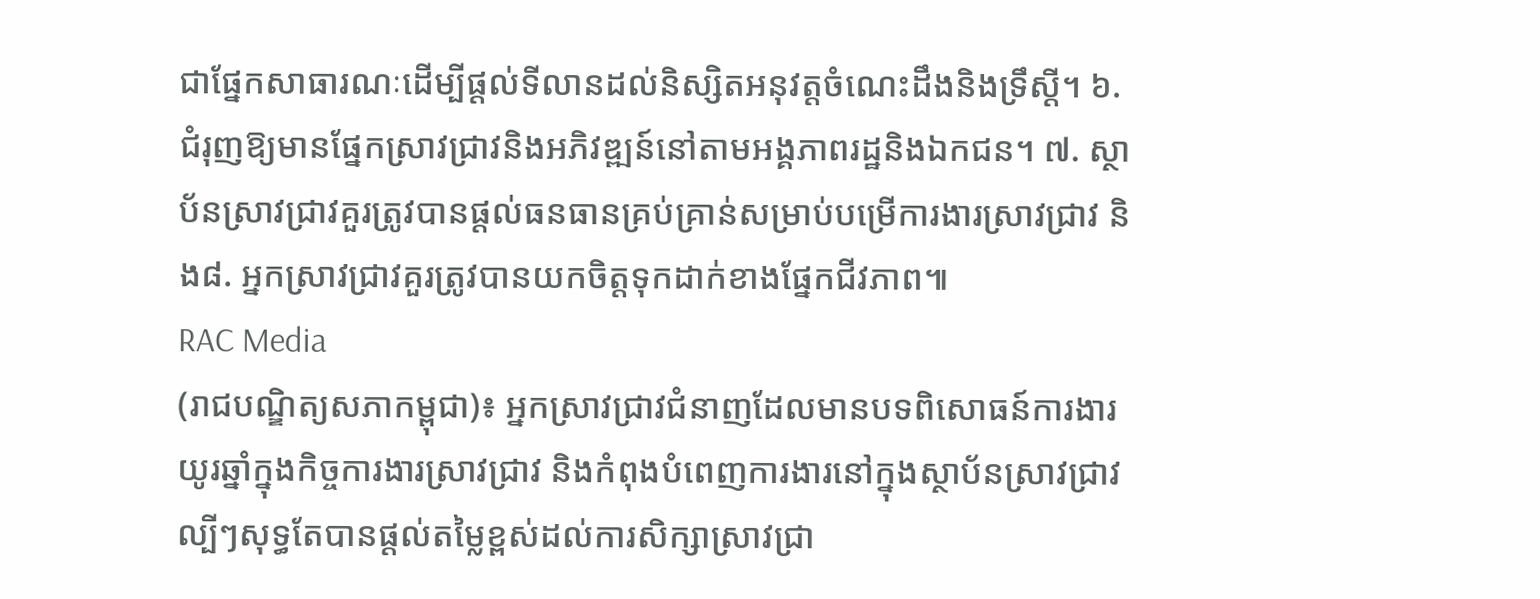ជាផ្នែកសាធារណៈដើម្បីផ្តល់ទីលានដល់និស្សិតអនុវត្តចំណេះដឹងនិងទ្រឹស្ដី។ ៦. ជំរុញឱ្យមានផ្នែកស្រាវជ្រាវនិងអភិវឌ្ឍន៍នៅតាមអង្គភាពរដ្ឋនិងឯកជន។ ៧. ស្ថាប័នស្រាវជ្រាវគួរត្រូវបានផ្តល់ធនធានគ្រប់គ្រាន់សម្រាប់បម្រើការងារស្រាវជ្រាវ និង៨. អ្នកស្រាវជ្រាវគួរត្រូវបានយកចិត្តទុកដាក់ខាងផ្នែកជីវភាព៕
RAC Media
(រាជបណ្ឌិត្យសភាកម្ពុជា)៖ អ្នកស្រាវជ្រាវជំនាញដែលមានបទពិសោធន៍ការងារយូរឆ្នាំក្នុងកិច្ចការងារស្រាវជ្រាវ និងកំពុងបំពេញការងារនៅក្នុងស្ថាប័នស្រាវជ្រាវល្បីៗសុទ្ធតែបានផ្តល់តម្លៃខ្ពស់ដល់ការសិក្សាស្រាវជ្រា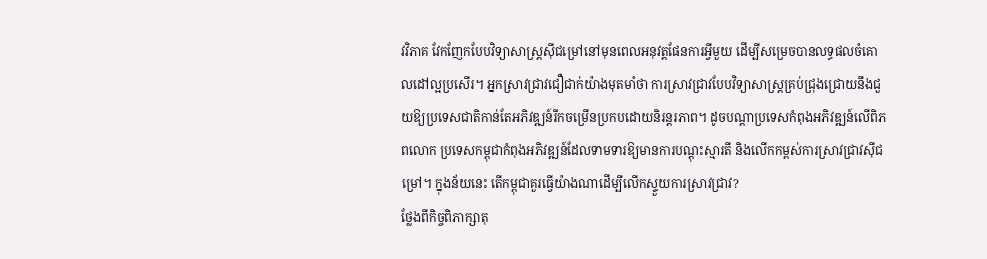វវិភាគ វែកញែកបែបវិទ្យាសាស្រ្តស៊ីជម្រៅនៅមុនពេលអនុវត្តផែនការអ្វីមួយ ដើម្បីសម្រេចបានលទ្ធផលចំគោលដៅល្អប្រសើរ។ អ្នកស្រាវជ្រាវជឿជាក់យ៉ាងមុតមាំថា ការស្រាវជ្រាវបែបវិទ្យាសាស្រ្តគ្រប់ជ្រុងជ្រោយនឹងជួយឱ្យប្រទេសជាតិកាន់តែអភិវឌ្ឍន៍រីកចម្រើនប្រកបដោយនិរន្តរភាព។ ដូចបណ្តាប្រទេសកំពុងអភិវឌ្ឍន៍លើពិភពលោក ប្រទេសកម្ពុជាកំពុងអភិវឌ្ឍន៍ដែលទាមទារឱ្យមានការបណ្តុះស្មារតី និងលើកកម្ពស់ការស្រាវជ្រាវស៊ីជម្រៅ។ ក្នុងន័យនេះ តើកម្ពុជាគួរធ្វើយ៉ាងណាដើម្បីលើកស្ទួយការស្រាវជ្រាវ?
ថ្លែងពីកិច្ចពិភាក្សាតុ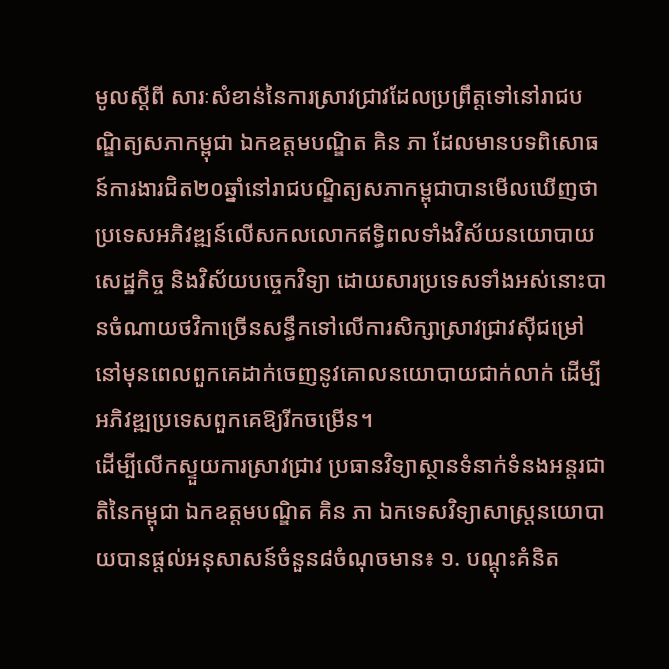មូលស្តីពី សារៈសំខាន់នៃការស្រាវជ្រាវដែលប្រព្រឹត្តទៅនៅរាជបណ្ឌិត្យសភាកម្ពុជា ឯកឧត្តមបណ្ឌិត គិន ភា ដែលមានបទពិសោធន៍ការងារជិត២០ឆ្នាំនៅរាជបណ្ឌិត្យសភាកម្ពុជាបានមើលឃើញថា ប្រទេសអភិវឌ្ឍន៍លើសកលលោកឥទ្ធិពលទាំងវិស័យនយោបាយ សេដ្ឋកិច្ច និងវិស័យបច្ចេកវិទ្យា ដោយសារប្រទេសទាំងអស់នោះបានចំណាយថវិកាច្រើនសន្ធឹកទៅលើការសិក្សាស្រាវជ្រាវស៊ីជម្រៅនៅមុនពេលពួកគេដាក់ចេញនូវគោលនយោបាយជាក់លាក់ ដើម្បីអភិវឌ្ឍប្រទេសពួកគេឱ្យរីកចម្រើន។
ដើម្បីលើកស្ទួយការស្រាវជ្រាវ ប្រធានវិទ្យាស្ថានទំនាក់ទំនងអន្តរជាតិនៃកម្ពុជា ឯកឧត្តមបណ្ឌិត គិន ភា ឯកទេសវិទ្យាសាស្ត្រនយោបាយបានផ្តល់អនុសាសន៍ចំនួន៨ចំណុចមាន៖ ១. បណ្តុះគំនិត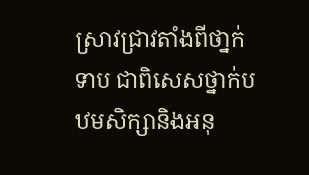ស្រាវជ្រាវតាំងពីថា្នក់ទាប ជាពិសេសថ្នាក់បឋមសិក្សានិងអនុ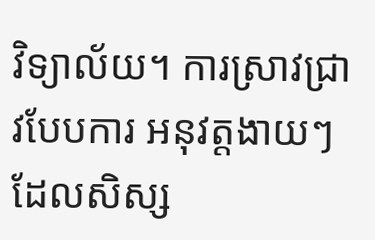វិទ្យាល័យ។ ការស្រាវជ្រាវបែបការ អនុវត្តងាយៗដែលសិស្ស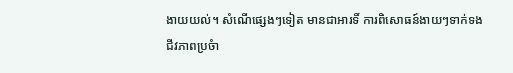ងាយយល់។ សំណើផេ្សងៗទៀត មានជាអារទិ៍ ការពិសោធន៍ងាយៗទាក់ទងជីវភាពប្រចំា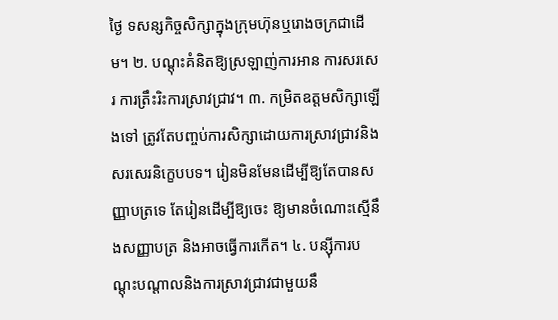ថ្ងៃ ទសន្សកិច្ចសិក្សាក្នុងក្រុមហ៊ុនឬរោងចក្រជាដើម។ ២. បណ្តុះគំនិតឱ្យស្រឡាញ់ការអាន ការសរសេរ ការត្រឹះរិះការស្រាវជ្រាវ។ ៣. កម្រិតឧត្តមសិក្សាឡើងទៅ ត្រូវតែបញ្ចប់ការសិក្សាដោយការស្រាវជ្រាវនិងសរសេរនិក្ខេបបទ។ រៀនមិនមែនដើម្បីឱ្យតែបានសញ្ញាបត្រទេ តែរៀនដើម្បីឱ្យចេះ ឱ្យមានចំណោះស្មើនឹងសញ្ញាបត្រ និងអាចធ្វើការកើត។ ៤. បន្ស៊ីការបណ្ដុះបណ្ដាលនិងការស្រាវជ្រាវជាមួយនឹ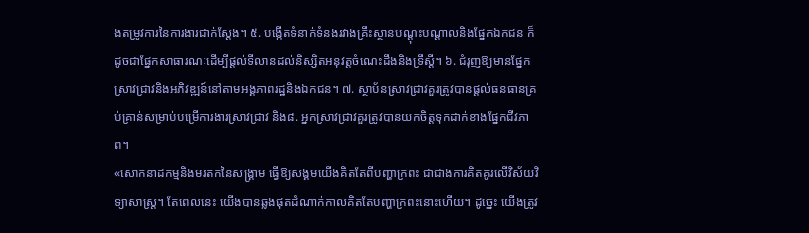ងតម្រូវការនៃការងារជាក់ស្ដែង។ ៥. បង្កើតទំនាក់ទំនងរវាងគ្រឹះស្ថានបណ្តុះបណ្ដាលនិងផ្នែកឯកជន ក៏ដូចជាផ្នែកសាធារណៈដើម្បីផ្តល់ទីលានដល់និស្សិតអនុវត្តចំណេះដឹងនិងទ្រឹស្ដី។ ៦. ជំរុញឱ្យមានផ្នែកស្រាវជ្រាវនិងអភិវឌ្ឍន៍នៅតាមអង្គភាពរដ្ឋនិងឯកជន។ ៧. ស្ថាប័នស្រាវជ្រាវគួរត្រូវបានផ្តល់ធនធានគ្រប់គ្រាន់សម្រាប់បម្រើការងារស្រាវជ្រាវ និង៨. អ្នកស្រាវជ្រាវគួរត្រូវបានយកចិត្តទុកដាក់ខាងផ្នែកជីវភាព។
«សោកនាដកម្មនិងមរតកនៃសង្គ្រាម ធ្វើឱ្យសង្គមយើងគិតតែពីបញ្ហាក្រពះ ជាជាងការគិតគូរលើវិស័យវិទ្យាសាស្រ្ត។ តែពេលនេះ យើងបានឆ្លងផុតដំណាក់កាលគិតតែបញ្ហាក្រពះនោះហើយ។ ដូច្នេះ យើងត្រូវ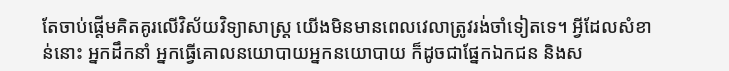តែចាប់ផ្តើមគិតគូរលើវិស័យវិទ្យាសាស្ត្រ យើងមិនមានពេលវេលាត្រូវរង់ចាំទៀតទេ។ អ្វីដែលសំខាន់នោះ អ្នកដឹកនាំ អ្នកធ្វើគោលនយោបាយអ្នកនយោបាយ ក៏ដូចជាផ្នែកឯកជន និងស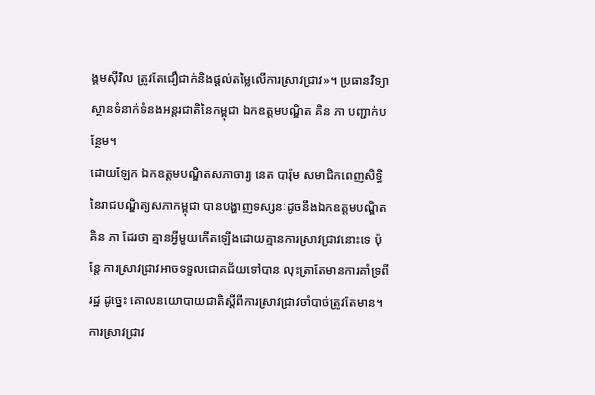ង្គមស៊ីវិល ត្រូវតែជឿជាក់និងផ្តល់តម្លៃលើការស្រាវជ្រាវ»។ ប្រធានវិទ្យាស្ថានទំនាក់ទំនងអន្តរជាតិនៃកម្ពុជា ឯកឧត្តមបណ្ឌិត គិន ភា បញ្ជាក់បន្ថែម។
ដោយឡែក ឯកឧត្តមបណ្ឌិតសភាចារ្យ នេត បារ៉ុម សមាជិកពេញសិទ្ធិនៃរាជបណ្ឌិត្យសភាកម្ពុជា បានបង្ហាញទស្សនៈដូចនឹងឯកឧត្តមបណ្ឌិត គិន ភា ដែរថា គ្មានអ្វីមួយកើតឡើងដោយគ្មានការស្រាវជ្រាវនោះទេ ប៉ុន្តែ ការស្រាវជ្រាវអាចទទួលជោគជ័យទៅបាន លុះត្រាតែមានការគាំទ្រពីរដ្ឋ ដូច្នេះ គោលនយោបាយជាតិស្តីពីការស្រាវជ្រាវចាំបាច់ត្រូវតែមាន។ ការស្រាវជ្រាវ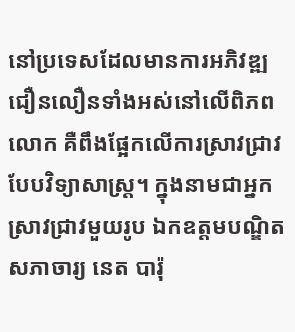នៅប្រទេសដែលមានការអភិវឌ្ឍជឿនលឿនទាំងអស់នៅលើពិភពលោក គឺពឹងផ្អែកលើការស្រាវជ្រាវបែបវិទ្យាសាស្រ្ត។ ក្នុងនាមជាអ្នកស្រាវជ្រាវមួយរូប ឯកឧត្តមបណ្ឌិតសភាចារ្យ នេត បារ៉ុ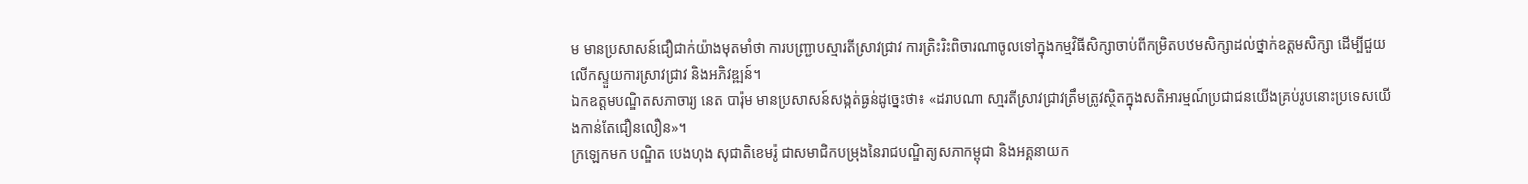ម មានប្រសាសន៍ជឿជាក់យ៉ាងមុតមាំថា ការបញ្ជ្រាបស្មារតីស្រាវជ្រាវ ការត្រិះរិះពិចារណាចូលទៅក្នុងកម្មវិធីសិក្សាចាប់ពីកម្រិតបឋមសិក្សាដល់ថ្នាក់ឧត្តមសិក្សា ដើម្បីជួយលើកស្ទួយការស្រាវជ្រាវ និងអភិវឌ្ឍន៍។
ឯកឧត្តមបណ្ឌិតសភាចារ្យ នេត បារ៉ុម មានប្រសាសន៍សង្កត់ធ្ងន់ដូច្នេះថា៖ «ដរាបណា សា្មរតីស្រាវជ្រាវត្រឹមត្រូវស្ថិតក្នុងសតិអារម្មណ៍ប្រជាជនយើងគ្រប់រូបនោះប្រទេសយើងកាន់តែជឿនលឿន»។
ក្រឡេកមក បណ្ឌិត បេងហុង សុជាតិខេមរ៉ូ ជាសមាជិកបម្រុងនៃរាជបណ្ឌិត្យសភាកម្ពុជា និងអគ្គនាយក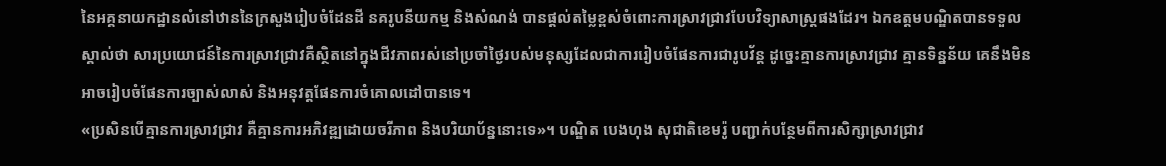នៃអគ្គនាយកដ្ឋានលំនៅឋាននៃក្រសួងរៀបចំដែនដី នគរូបនីយកម្ម និងសំណង់ បានផ្តល់តម្លៃខ្ពស់ចំពោះការស្រាវជ្រាវបែបវិទ្យាសាស្រ្តផងដែរ។ ឯកឧត្តមបណ្ឌិតបានទទួលស្គាល់ថា សារប្រយោជន៍នៃការស្រាវជ្រាវគឺស្ថិតនៅក្នុងជីវភាពរស់នៅប្រចាំថ្ងៃរបស់មនុស្សដែលជាការរៀបចំផែនការជារូបវ័ន្ត ដូច្នេះគ្មានការស្រាវជ្រាវ គ្មានទិន្នន័យ គេនឹងមិនអាចរៀបចំផែនការច្បាស់លាស់ និងអនុវត្តផែនការចំគោលដៅបានទេ។
«ប្រសិនបើគ្មានការស្រាវជ្រាវ គឺគ្មានការអភិវឌ្ឍដោយចរីភាព និងបរិយាប័ន្ននោះទេ»។ បណ្ឌិត បេងហុង សុជាតិខេមរ៉ូ បញ្ជាក់បន្ថែមពីការសិក្សាស្រាវជ្រាវ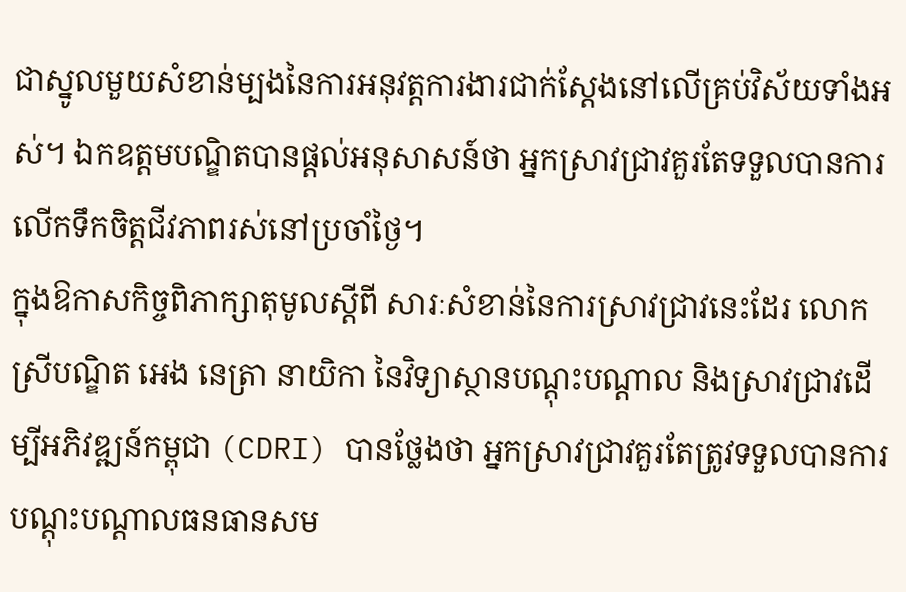ជាស្នូលមួយសំខាន់ម្បងនៃការអនុវត្តការងារជាក់ស្តែងនៅលើគ្រប់វិស័យទាំងអស់។ ឯកឧត្តមបណ្ឌិតបានផ្តល់អនុសាសន៍ថា អ្នកស្រាវជ្រាវគួរតែទទួលបានការលើកទឹកចិត្តជីវភាពរស់នៅប្រចាំថ្ងៃ។
ក្នុងឱកាសកិច្ចពិភាក្សាតុមូលស្តីពី សារៈសំខាន់នៃការស្រាវជ្រាវនេះដែរ លោកស្រីបណ្ឌិត អេង នេត្រា នាយិកា នៃវិទ្យាស្ថានបណ្តុះបណ្តាល និងស្រាវជ្រាវដើម្បីអភិវឌ្ឍន៍កម្ពុជា (CDRI) បានថ្លែងថា អ្នកស្រាវជ្រាវគួរតែត្រូវទទួលបានការបណ្តុះបណ្តាលធនធានសម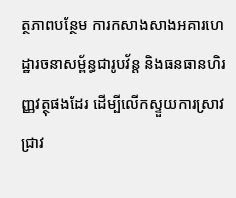ត្ថភាពបន្ថែម ការកសាងសាងអគារហេដ្ឋារចនាសម្ព័ន្ធជារូបវ័ន្ត និងធនធានហិរញ្ញវត្ថុផងដែរ ដើម្បីលើកស្ទួយការស្រាវជ្រាវ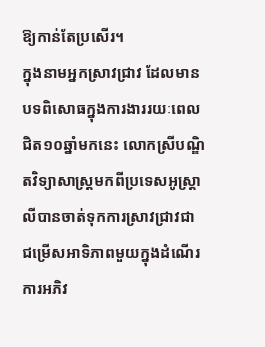ឱ្យកាន់តែប្រសើរ។
ក្នុងនាមអ្នកស្រាវជ្រាវ ដែលមានបទពិសោធក្នុងការងាររយៈពេលជិត១០ឆ្នាំមកនេះ លោកស្រីបណ្ឌិតវិទ្យាសាស្រ្តមកពីប្រទេសអូស្ត្រាលីបានចាត់ទុកការស្រាវជ្រាវជាជម្រើសអាទិភាពមួយក្នុងដំណើរការអភិវ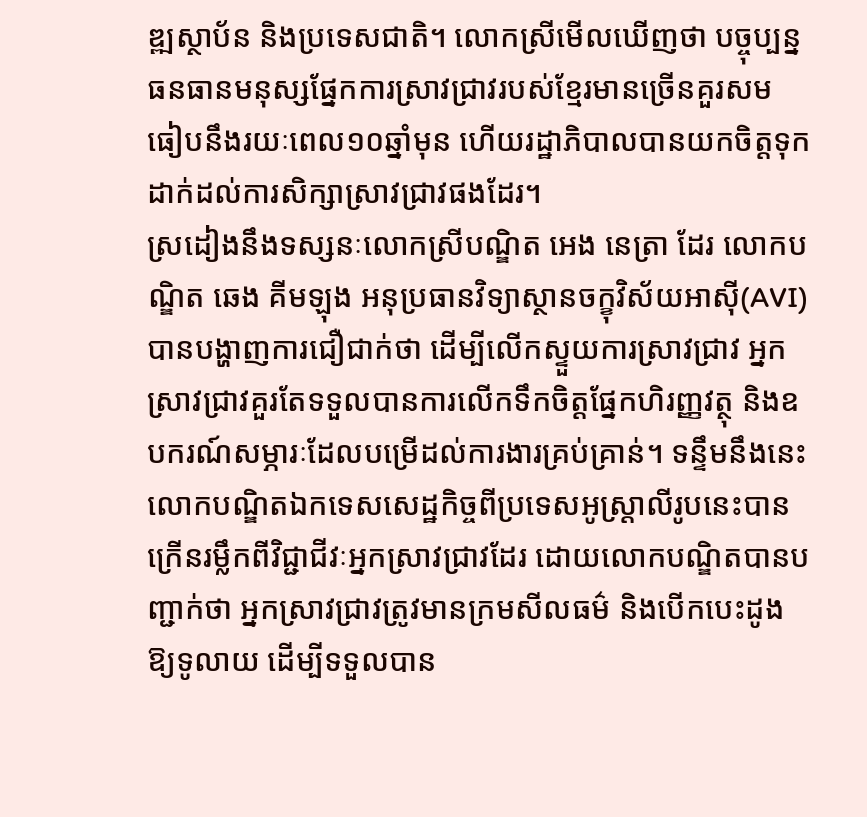ឌ្ឍស្ថាប័ន និងប្រទេសជាតិ។ លោកស្រីមើលឃើញថា បច្ចុប្បន្ន ធនធានមនុស្សផ្នែកការស្រាវជ្រាវរបស់ខ្មែរមានច្រើនគួរសម ធៀបនឹងរយៈពេល១០ឆ្នាំមុន ហើយរដ្ឋាភិបាលបានយកចិត្តទុកដាក់ដល់ការសិក្សាស្រាវជ្រាវផងដែរ។
ស្រដៀងនឹងទស្សនៈលោកស្រីបណ្ឌិត អេង នេត្រា ដែរ លោកបណ្ឌិត ឆេង គីមឡុង អនុប្រធានវិទ្យាស្ថានចក្ខុវិស័យអាស៊ី(AVI) បានបង្ហាញការជឿជាក់ថា ដើម្បីលើកស្ទួយការស្រាវជ្រាវ អ្នកស្រាវជ្រាវគួរតែទទួលបានការលើកទឹកចិត្តផ្នែកហិរញ្ញវត្ថុ និងឧបករណ៍សម្ភារៈដែលបម្រើដល់ការងារគ្រប់គ្រាន់។ ទន្ទឹមនឹងនេះ លោកបណ្ឌិតឯកទេសសេដ្ឋកិច្ចពីប្រទេសអូស្ត្រាលីរូបនេះបានក្រើនរម្លឹកពីវិជ្ជាជីវៈអ្នកស្រាវជ្រាវដែរ ដោយលោកបណ្ឌិតបានបញ្ជាក់ថា អ្នកស្រាវជ្រាវត្រូវមានក្រមសីលធម៌ និងបើកបេះដូងឱ្យទូលាយ ដើម្បីទទួលបាន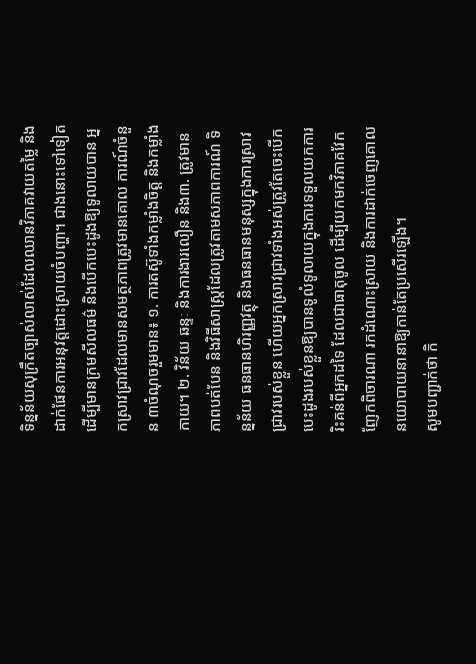ទិន្នន័យសុក្រឹតច្បាស់លាស់ដែលឈានវិភាគវាយតម្លៃ និងដាក់ផែនការអនុវត្តដោះស្រាយចំបញ្ហា។ ជាងនោះទៅទៀត ដើម្បីមានក្រមសីលធម៌ និងបើកបេះដូងឱ្យទូលាយបាន អ្នកស្រាវជ្រាវដែលមានសមត្ថភាពត្រូវមានគោល ការណ៍ចំនួន ៣ចំណុចរួមមាន៖ ១. ការតស៊ូទាំងកម្លាំងចិត្ត និងកម្លាំងកាយ។ ២. វិន័យ ឆន្ទៈ និងការងារលឿន និង៣. ត្រូវមានភាពបត់បែន និងវិធីសាស្រ្តដែលត្រូវតាមសភាពការណ៍ ទិន្នន័យ ធនធានហិរញ្ញវត្ថុ និងធនធានមនុស្សក្នុងការស្រាវជ្រាវរបស់ខ្លួន ហើយអ្នកស្រាវជ្រាវទាំងអស់ត្រូវតែចេះបើកបេះដូងរបស់ខ្លួនឱ្យបានទូលំទូលាយក្នុងការទទួលយកការរិះគន់ពីអ្នកដទៃ ដែលជាធាតុចូល ដើម្បីយកមកវិភាគវែកញែកពិចារណា រកដំណោះស្រាយ និងការដាក់ចេញគោលនយោបាយនានាឱ្យកាន់តែប្រសើរឡើង។
សូមបញ្ជាក់ថា កិ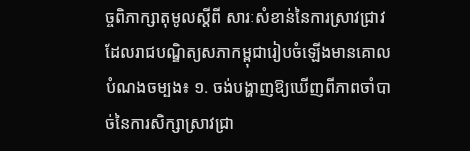ច្ចពិភាក្សាតុមូលស្តីពី សារៈសំខាន់នៃការស្រាវជ្រាវដែលរាជបណ្ឌិត្យសភាកម្ពុជារៀបចំឡើងមានគោលបំណងចម្បង៖ ១. ចង់បង្ហាញឱ្យឃើញពីភាពចាំបាច់នៃការសិក្សាស្រាវជ្រា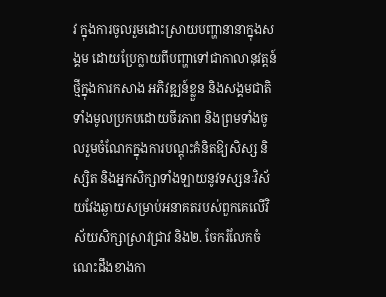វ ក្នុងការចូលរួមដោះស្រាយបញ្ហានានាក្នុងសង្គម ដោយប្រែក្លាយពីបញ្ហាទៅជាកាលានុវត្តន៍ថ្មីក្នុងការកសាង អភិវឌ្ឍន៍ខ្លួន និងសង្គមជាតិទាំងមូលប្រកបដោយចីរភាព និងព្រមទាំងចូលរួមចំណែកក្នុងការបណ្តុះគំនិតឱ្យសិស្ស និស្សិត និងអ្នកសិក្សាទាំងឡាយនូវទស្សនៈវិស័យវែងឆ្ងាយសម្រាប់អនាគតរបស់ពួកគេលើវិស័យសិក្សាស្រាវជ្រាវ និង២. ចែករំលែកចំណេះដឹងខាងកា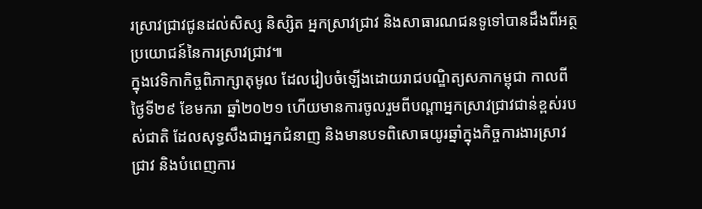រស្រាវជ្រាវជូនដល់សិស្ស និស្សិត អ្នកស្រាវជ្រាវ និងសាធារណជនទូទៅបានដឹងពីអត្ថប្រយោជន៍នៃការស្រាវជ្រាវ៕
ក្នុងវេទិកាកិច្ចពិភាក្សាតុមូល ដែលរៀបចំឡើងដោយរាជបណ្ឌិត្យសភាកម្ពុជា កាលពីថ្ងៃទី២៩ ខែមករា ឆ្នាំ២០២១ ហើយមានការចូលរួមពីបណ្តាអ្នកស្រាវជ្រាវជាន់ខ្ពស់របស់ជាតិ ដែលសុទ្ធសឹងជាអ្នកជំនាញ និងមានបទពិសោធយូរឆ្នាំក្នុងកិច្ចការងារស្រាវជ្រាវ និងបំពេញការ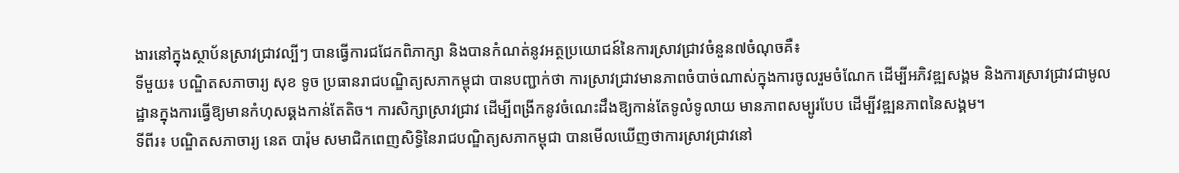ងារនៅក្នុងស្ថាប័នស្រាវជ្រាវល្បីៗ បានធ្វើការជជែកពិភាក្សា និងបានកំណត់នូវអត្ថប្រយោជន៍នៃការស្រាវជ្រាវចំនួន៧ចំណុចគឺ៖
ទីមួយ៖ បណ្ឌិតសភាចារ្យ សុខ ទូច ប្រធានរាជបណ្ឌិត្យសភាកម្ពុជា បានបញ្ជាក់ថា ការស្រាវជ្រាវមានភាពចំបាច់ណាស់ក្នុងការចូលរួមចំណែក ដើម្បីអភិវឌ្ឍសង្គម និងការស្រាវជ្រាវជាមូលដ្ឋានក្នុងការធ្វើឱ្យមានកំហុសឆ្គងកាន់តែតិច។ ការសិក្សាស្រាវជ្រាវ ដើម្បីពង្រីកនូវចំណេះដឹងឱ្យកាន់តែទូលំទូលាយ មានភាពសម្បូរបែប ដើម្បីវឌ្ឍនភាពនៃសង្គម។
ទីពីរ៖ បណ្ឌិតសភាចារ្យ នេត បារ៉ុម សមាជិកពេញសិទ្ធិនៃរាជបណ្ឌិត្យសភាកម្ពុជា បានមើលឃើញថាការស្រាវជ្រាវនៅ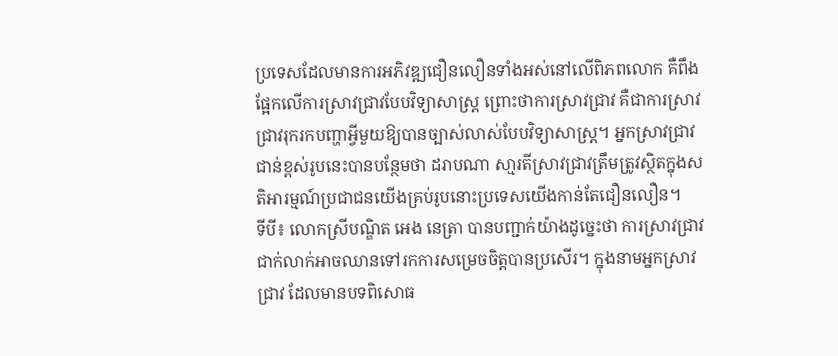ប្រទេសដែលមានការអភិវឌ្ឍជឿនលឿនទាំងអស់នៅលើពិភពលោក គឺពឹងផ្អែកលើការស្រាវជ្រាវបែបវិទ្យាសាស្រ្ត ព្រោះថាការស្រាវជ្រាវ គឺជាការស្រាវជ្រាវរុករកបញ្ហាអ្វីមួយឱ្យបានច្បាស់លាស់បែបវិទ្យាសាស្រ្ត។ អ្នកស្រាវជ្រាវជាន់ខ្ពស់រូបនេះបានបន្ថែមថា ដរាបណា សា្មរតីស្រាវជ្រាវត្រឹមត្រូវស្ថិតក្នុងសតិអារម្មណ៍ប្រជាជនយើងគ្រប់រូបនោះប្រទេសយើងកាន់តែជឿនលឿន។
ទីបី៖ លោកស្រីបណ្ឌិត អេង នេត្រា បានបញ្ជាក់យ៉ាងដូច្នេះថា ការស្រាវជ្រាវជាក់លាក់អាចឈានទៅរកការសម្រេចចិត្តបានប្រសើរ។ ក្នុងនាមអ្នកស្រាវជ្រាវ ដែលមានបទពិសោធ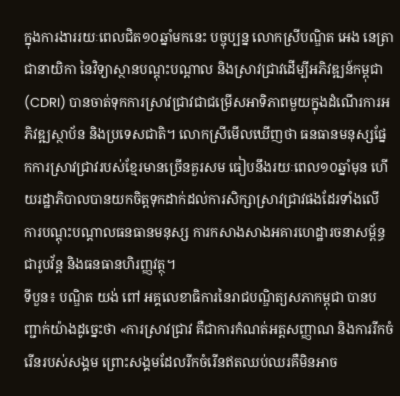ក្នុងការងាររយៈពេលជិត១០ឆ្នាំមកនេះ បច្ចុប្បន្ន លោកស្រីបណ្ឌិត អេង នេត្រា ជានាយិកា នៃវិទ្យាស្ថានបណ្តុះបណ្តាល និងស្រាវជ្រាវដើម្បីអភិវឌ្ឍន៍កម្ពុជា (CDRI) បានចាត់ទុកការស្រាវជ្រាវជាជម្រើសអាទិភាពមួយក្នុងដំណើរការអភិវឌ្ឍស្ថាប័ន និងប្រទេសជាតិ។ លោកស្រីមើលឃើញថា ធនធានមនុស្សផ្នែកការស្រាវជ្រាវរបស់ខ្មែរមានច្រើនគួរសម ធៀបនឹងរយៈពេល១០ឆ្នាំមុន ហើយរដ្ឋាភិបាលបានយកចិត្តទុកដាក់ដល់ការសិក្សាស្រាវជ្រាវផងដែរទាំងលើ ការបណ្តុះបណ្តាលធនធានមនុស្ស ការកសាងសាងអគារហេដ្ឋារចនាសម្ព័ន្ធជារូបវ័ន្ត និងធនធានហិរញ្ញវត្ថុ។
ទីបួន៖ បណ្ឌិត យង់ ពៅ អគ្គលេខាធិការនៃរាជបណ្ឌិត្យសភាកម្ពុជា បានបញ្ជាក់យ៉ាងដូច្នេះថា «ការស្រាវជ្រាវ គឺជាការកំណត់អត្តសញ្ញាណ និងការរីកចំរើនរបស់សង្គម ព្រោះសង្គមដែលរីកចំរើនឥតឈប់ឈរគឺមិនអាច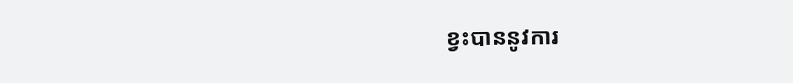ខ្វះបាននូវការ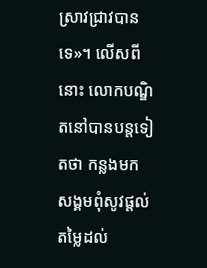ស្រាវជ្រាវបានទេ»។ លើសពីនោះ លោកបណ្ឌិតនៅបានបន្តទៀតថា កន្លងមកសង្គមពុំសូវផ្តល់តម្លៃដល់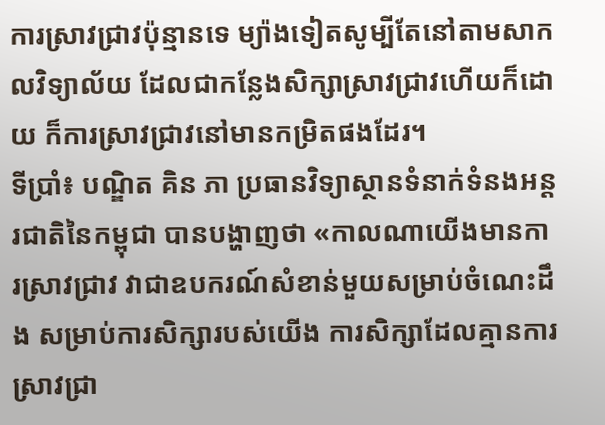ការស្រាវជ្រាវប៉ុន្មានទេ ម្យ៉ាងទៀតសូម្បីតែនៅតាមសាកលវិទ្យាល័យ ដែលជាកន្លែងសិក្សាស្រាវជ្រាវហើយក៏ដោយ ក៏ការស្រាវជ្រាវនៅមានកម្រិតផងដែរ។
ទីប្រាំ៖ បណ្ឌិត គិន ភា ប្រធានវិទ្យាស្ថានទំនាក់ទំនងអន្តរជាតិនៃកម្ពុជា បានបង្ហាញថា «កាលណាយើងមានការស្រាវជ្រាវ វាជាឧបករណ៍សំខាន់មួយសម្រាប់ចំណេះដឹង សម្រាប់ការសិក្សារបស់យើង ការសិក្សាដែលគ្មានការស្រាវជ្រា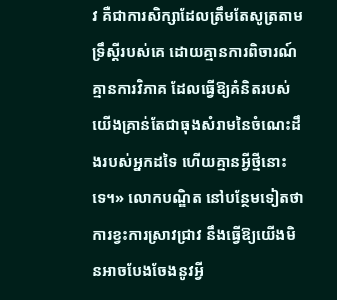វ គឺជាការសិក្សាដែលត្រឹមតែសូត្រតាមទ្រឹស្តីរបស់គេ ដោយគ្មានការពិចារណ៍ គ្មានការវិភាគ ដែលធ្វើឱ្យគំនិតរបស់យើងគ្រាន់តែជាធុងសំរាមនៃចំណេះដឹងរបស់អ្នកដទៃ ហើយគ្មានអ្វីថ្មីនោះទេ។» លោកបណ្ឌិត នៅបន្ថែមទៀតថា ការខ្វះការស្រាវជ្រាវ នឹងធ្វើឱ្យយើងមិនអាចបែងចែងនូវអ្វី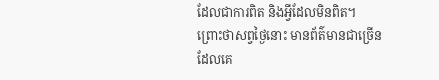ដែលជាការពិត និងអ្វីដែលមិនពិត។ ព្រោះថាសព្វថ្ងៃនោះ មានព័ត៌មានជាច្រើន ដែលគេ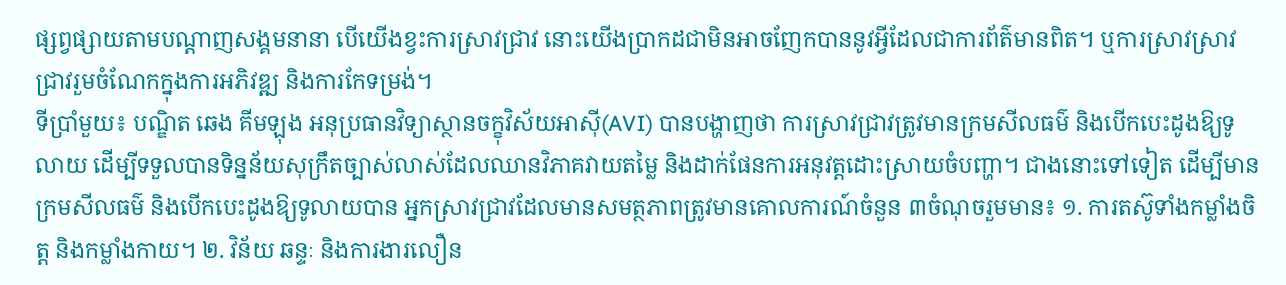ផ្សព្វផ្សាយតាមបណ្តាញសង្គមនានា បើយើងខ្វះការស្រាវជ្រាវ នោះយើងប្រាកដជាមិនអាចញែកបាននូវអ្វីដែលជាការព័ត៌មានពិត។ ឬការស្រាវស្រាវជ្រាវរួមចំណែកក្នុងការអភិវឌ្ឍ និងការកែទម្រង់។
ទីប្រាំមួយ៖ បណ្ឌិត ឆេង គីមឡុង អនុប្រធានវិទ្យាស្ថានចក្ខុវិស័យអាស៊ី(AVI) បានបង្ហាញថា ការស្រាវជ្រាវត្រូវមានក្រមសីលធម៌ និងបើកបេះដូងឱ្យទូលាយ ដើម្បីទទួលបានទិន្នន័យសុក្រឹតច្បាស់លាស់ដែលឈានវិភាគវាយតម្លៃ និងដាក់ផែនការអនុវត្តដោះស្រាយចំបញ្ហា។ ជាងនោះទៅទៀត ដើម្បីមានក្រមសីលធម៌ និងបើកបេះដូងឱ្យទូលាយបាន អ្នកស្រាវជ្រាវដែលមានសមត្ថភាពត្រូវមានគោលការណ៍ចំនួន ៣ចំណុចរួមមាន៖ ១. ការតស៊ូទាំងកម្លាំងចិត្ត និងកម្លាំងកាយ។ ២. វិន័យ ឆន្ទៈ និងការងារលឿន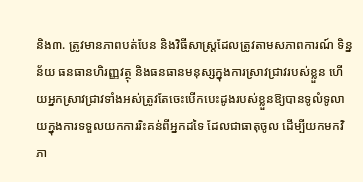និង៣. ត្រូវមានភាពបត់បែន និងវិធីសាស្រ្តដែលត្រូវតាមសភាពការណ៍ ទិន្នន័យ ធនធានហិរញ្ញវត្ថុ និងធនធានមនុស្សក្នុងការស្រាវជ្រាវរបស់ខ្លួន ហើយអ្នកស្រាវជ្រាវទាំងអស់ត្រូវតែចេះបើកបេះដូងរបស់ខ្លួនឱ្យបានទូលំទូលាយក្នុងការទទួលយកការរិះគន់ពីអ្នកដទៃ ដែលជាធាតុចូល ដើម្បីយកមកវិភា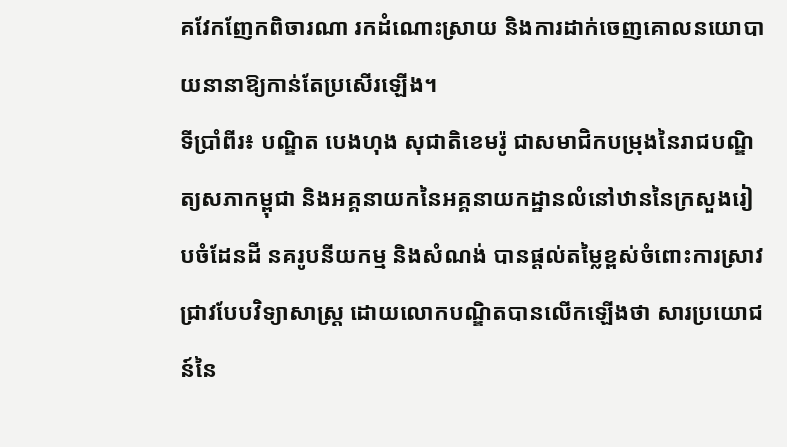គវែកញែកពិចារណា រកដំណោះស្រាយ និងការដាក់ចេញគោលនយោបាយនានាឱ្យកាន់តែប្រសើរឡើង។
ទីប្រាំពីរ៖ បណ្ឌិត បេងហុង សុជាតិខេមរ៉ូ ជាសមាជិកបម្រុងនៃរាជបណ្ឌិត្យសភាកម្ពុជា និងអគ្គនាយកនៃអគ្គនាយកដ្ឋានលំនៅឋាននៃក្រសួងរៀបចំដែនដី នគរូបនីយកម្ម និងសំណង់ បានផ្តល់តម្លៃខ្ពស់ចំពោះការស្រាវជ្រាវបែបវិទ្យាសាស្រ្ត ដោយលោកបណ្ឌិតបានលើកឡើងថា សារប្រយោជន៍នៃ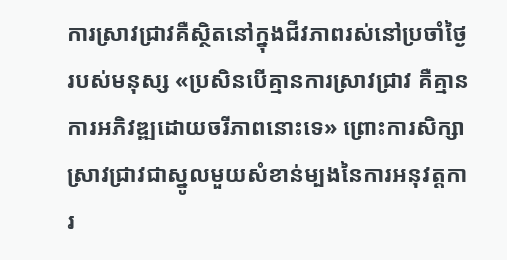ការស្រាវជ្រាវគឺស្ថិតនៅក្នុងជីវភាពរស់នៅប្រចាំថ្ងៃរបស់មនុស្ស «ប្រសិនបើគ្មានការស្រាវជ្រាវ គឺគ្មានការអភិវឌ្ឍដោយចរីភាពនោះទេ» ព្រោះការសិក្សាស្រាវជ្រាវជាស្នូលមួយសំខាន់ម្បងនៃការអនុវត្តការ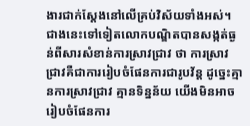ងារជាក់ស្តែងនៅលើគ្រប់វិស័យទាំងអស់។ ជាងនេះទៅទៀតលោកបណ្ឌិតបានសង្កត់ធ្ងន់ពីសារសំខាន់ការស្រាវជ្រាវ ថា ការស្រាវជ្រាវគឺជាការរៀបចំផែនការជារូបវ័ន្ត ដូច្នេះគ្មានការស្រាវជ្រាវ គ្មានទិន្នន័យ យើងមិនអាចរៀបចំផែនការ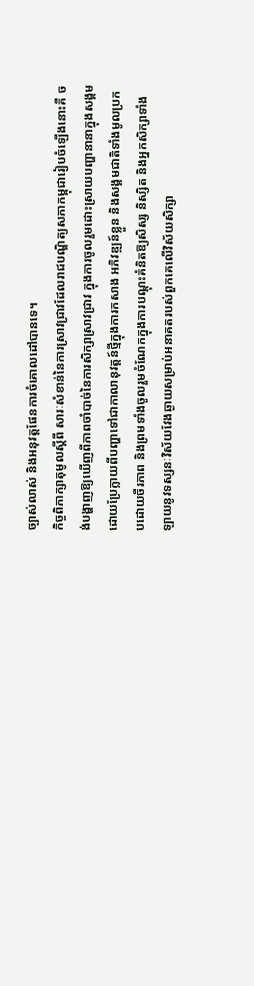ច្បាស់លាស់ និងអនុវត្តផែនការចំគោលដៅបានទេ។
កិច្ចពិភាក្សាតុមូលស្តីពី សារៈសំខាន់នៃការស្រាវជ្រាវដែលរាជបណ្ឌិត្យសភាកម្ពុជារៀបចំឡើងនោះគឺ ចង់បង្ហាញឱ្យឃើញពីភាពចាំបាច់នៃការសិក្សាស្រាវជ្រាវ ក្នុងការចូលរួមដោះស្រាយបញ្ហានានាក្នុងសង្គម ដោយប្រែក្លាយពីបញ្ហាទៅជាកាលានុវត្តន៍ថ្មីក្នុងការកសាង អភិវឌ្ឍន៍ខ្លួន និងសង្គមជាតិទាំងមូលប្រកបដោយចីរភាព និងព្រមទាំងចូលរួមចំណែកក្នុងការបណ្តុះគំនិតឱ្យសិស្ស និស្សិត និងអ្នកសិក្សាទាំងឡាយនូវទស្សនៈវិស័យវែងឆ្ងាយសម្រាប់អនាគតរបស់ពួកគេលើវិស័យសិក្សា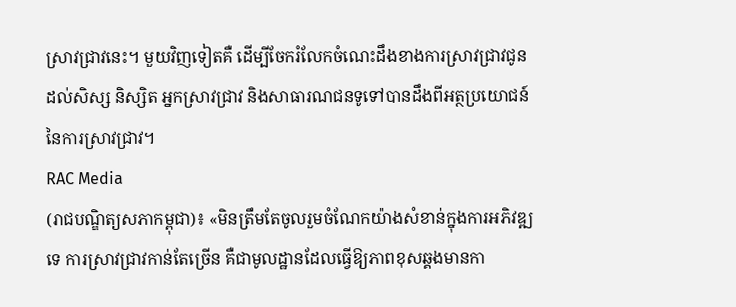ស្រាវជ្រាវនេះ។ មួយវិញទៀតគឺ ដើម្បីចែករំលែកចំណេះដឹងខាងការស្រាវជ្រាវជូនដល់សិស្ស និស្សិត អ្នកស្រាវជ្រាវ និងសាធារណជនទូទៅបានដឹងពីអត្ថប្រយោជន៍នៃការស្រាវជ្រាវ។
RAC Media
(រាជបណ្ឌិត្យសភាកម្ពុជា)៖ «មិនត្រឹមតែចូលរួមចំណែកយ៉ាងសំខាន់ក្នុងការអភិវឌ្ឍទេ ការស្រាវជ្រាវកាន់តែច្រើន គឺជាមូលដ្ឋានដែលធ្វើឱ្យភាពខុសឆ្គងមានកា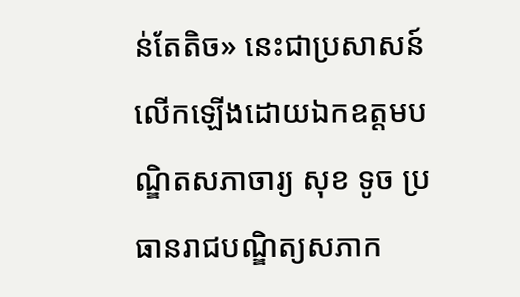ន់តែតិច» នេះជាប្រសាសន៍លើកឡើងដោយឯកឧត្ដមបណ្ឌិតសភាចារ្យ សុខ ទូច ប្រធានរាជបណ្ឌិត្យសភាក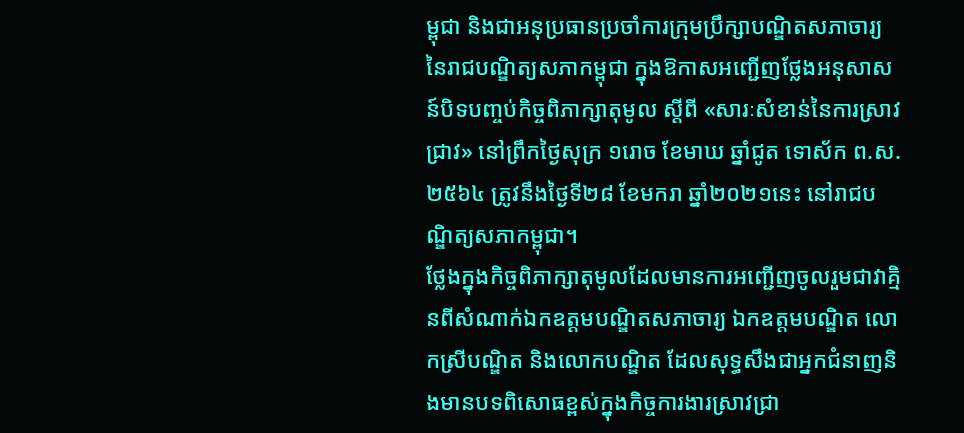ម្ពុជា និងជាអនុប្រធានប្រចាំការក្រុមប្រឹក្សាបណ្ឌិតសភាចារ្យ នៃរាជបណ្ឌិត្យសភាកម្ពុជា ក្នុងឱកាសអញ្ជើញថ្លែងអនុសាសន៍បិទបញ្ចប់កិច្ចពិភាក្សាតុមូល ស្ដីពី «សារៈសំខាន់នៃការស្រាវជ្រាវ» នៅព្រឹកថ្ងៃសុក្រ ១រោច ខែមាឃ ឆ្នាំជូត ទោស័ក ព.ស. ២៥៦៤ ត្រូវនឹងថ្ងៃទី២៨ ខែមករា ឆ្នាំ២០២១នេះ នៅរាជបណ្ឌិត្យសភាកម្ពុជា។
ថ្លែងក្នុងកិច្ចពិភាក្សាតុមូលដែលមានការអញ្ជើញចូលរួមជាវាគ្មិនពីសំណាក់ឯកឧត្ដមបណ្ឌិតសភាចារ្យ ឯកឧត្ដមបណ្ឌិត លោកស្រីបណ្ឌិត និងលោកបណ្ឌិត ដែលសុទ្ធសឹងជាអ្នកជំនាញនិងមានបទពិសោធខ្ពស់ក្នុងកិច្ចការងារស្រាវជ្រា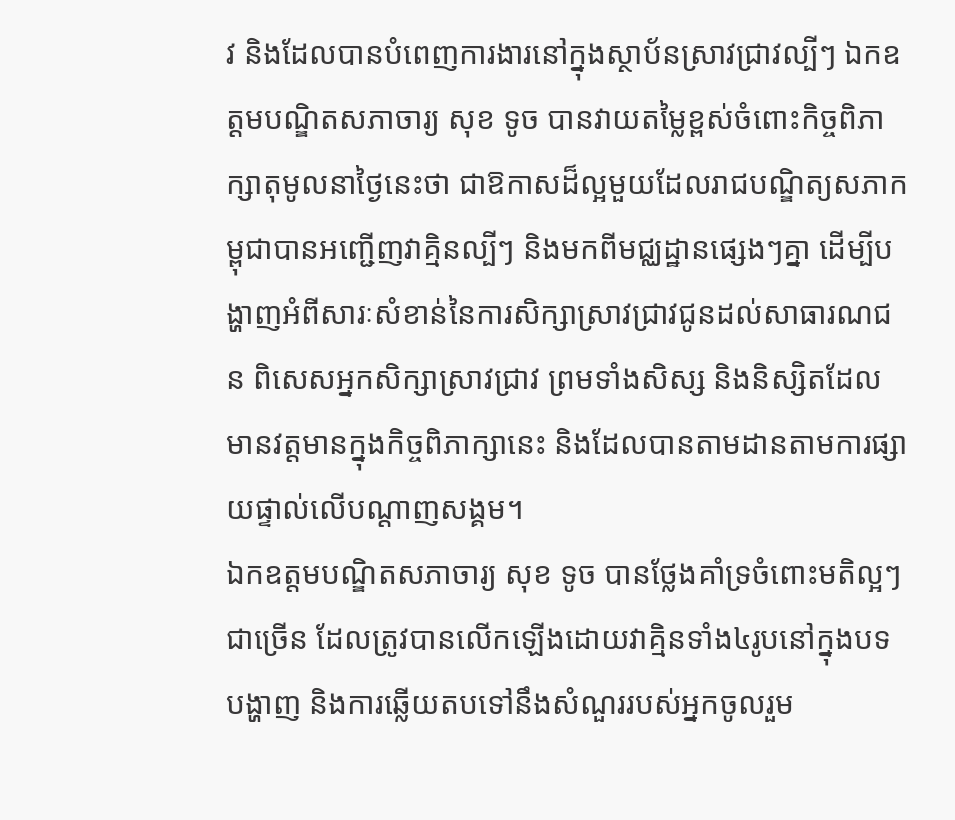វ និងដែលបានបំពេញការងារនៅក្នុងស្ថាប័នស្រាវជ្រាវល្បីៗ ឯកឧត្ដមបណ្ឌិតសភាចារ្យ សុខ ទូច បានវាយតម្លៃខ្ពស់ចំពោះកិច្ចពិភាក្សាតុមូលនាថ្ងៃនេះថា ជាឱកាសដ៏ល្អមួយដែលរាជបណ្ឌិត្យសភាកម្ពុជាបានអញ្ជើញវាគ្មិនល្បីៗ និងមកពីមជ្ឈដ្ឋានផ្សេងៗគ្នា ដើម្បីបង្ហាញអំពីសារៈសំខាន់នៃការសិក្សាស្រាវជ្រាវជូនដល់សាធារណជន ពិសេសអ្នកសិក្សាស្រាវជ្រាវ ព្រមទាំងសិស្ស និងនិស្សិតដែលមានវត្តមានក្នុងកិច្ចពិភាក្សានេះ និងដែលបានតាមដានតាមការផ្សាយផ្ទាល់លើបណ្ដាញសង្គម។
ឯកឧត្ដមបណ្ឌិតសភាចារ្យ សុខ ទូច បានថ្លែងគាំទ្រចំពោះមតិល្អៗជាច្រើន ដែលត្រូវបានលើកឡើងដោយវាគ្មិនទាំង៤រូបនៅក្នុងបទបង្ហាញ និងការឆ្លើយតបទៅនឹងសំណួររបស់អ្នកចូលរួម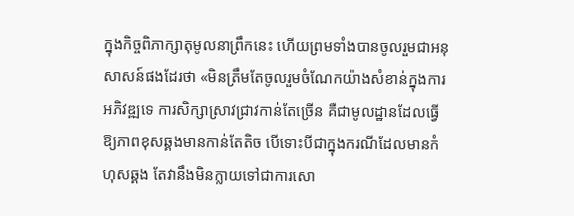ក្នុងកិច្ចពិភាក្សាតុមូលនាព្រឹកនេះ ហើយព្រមទាំងបានចូលរួមជាអនុសាសន៍ផងដែរថា «មិនត្រឹមតែចូលរួមចំណែកយ៉ាងសំខាន់ក្នុងការអភិវឌ្ឍទេ ការសិក្សាស្រាវជ្រាវកាន់តែច្រើន គឺជាមូលដ្ឋានដែលធ្វើឱ្យភាពខុសឆ្គងមានកាន់តែតិច បើទោះបីជាក្នុងករណីដែលមានកំហុសឆ្គង តែវានឹងមិនក្លាយទៅជាការសោ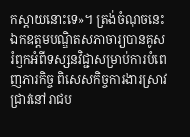កស្ដាយនោះទេ»។ ត្រង់ចំណុចនេះ ឯកឧត្ដមបណ្ឌិតសភាចារ្យបានគូសរំឭកអំពីទស្សនវិជ្ជាសម្រាប់ការបំពេញភារកិច្ច ពិសេសកិច្ចការងារស្រាវជ្រាវនៅរាជប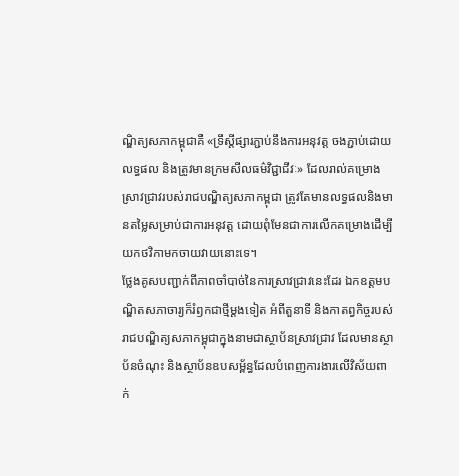ណ្ឌិត្យសភាកម្ពុជាគឺ «ទ្រឹស្ដីផ្សារភ្ជាប់នឹងការអនុវត្ត ចងភ្ជាប់ដោយលទ្ធផល និងត្រូវមានក្រមសីលធម៌វិជ្ជាជីវៈ» ដែលរាល់គម្រោងស្រាវជ្រាវរបស់រាជបណ្ឌិត្យសភាកម្ពុជា ត្រូវតែមានលទ្ធផលនិងមានតម្លៃសម្រាប់ជាការអនុវត្ត ដោយពុំមែនជាការលើកគម្រោងដើម្បីយកថវិកាមកចាយវាយនោះទេ។
ថ្លែងគូសបញ្ជាក់ពីភាពចាំបាច់នៃការស្រាវជ្រាវនេះដែរ ឯកឧត្ដមបណ្ឌិតសភាចារ្យក៏រំឭកជាថ្មីម្ដងទៀត អំពីតួនាទី និងកាតព្វកិច្ចរបស់រាជបណ្ឌិត្យសភាកម្ពុជាក្នុងនាមជាស្ថាប័នស្រាវជ្រាវ ដែលមានស្ថាប័នចំណុះ និងស្ថាប័នឧបសម្ព័ន្ធដែលបំពេញការងារលើវិស័យពាក់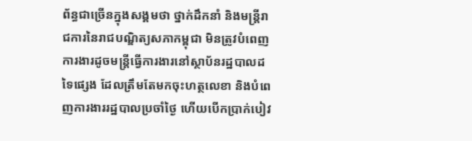ព័ន្ធជាច្រើនក្នុងសង្គមថា ថ្នាក់ដឹកនាំ និងមន្ត្រីរាជការនៃរាជបណ្ឌិត្យសភាកម្ពុជា មិនត្រូវបំពេញការងារដូចមន្ត្រីធ្វើការងារនៅស្ថាប័នរដ្ឋបាលដទៃផ្សេង ដែលត្រឹមតែមកចុះហត្ថលេខា និងបំពេញការងាររដ្ឋបាលប្រចាំថ្ងៃ ហើយបើកប្រាក់បៀវ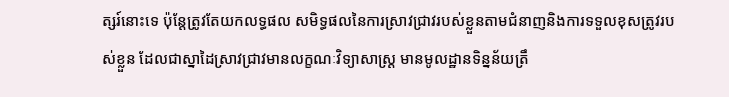ត្សរ៍នោះទេ ប៉ុន្តែត្រូវតែយកលទ្ធផល សមិទ្ធផលនៃការស្រាវជ្រាវរបស់ខ្លួនតាមជំនាញនិងការទទួលខុសត្រូវរបស់ខ្លួន ដែលជាស្នាដៃស្រាវជ្រាវមានលក្ខណៈវិទ្យាសាស្ត្រ មានមូលដ្ឋានទិន្នន័យត្រឹ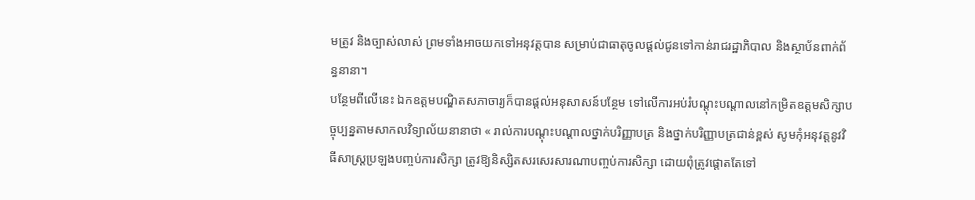មត្រូវ និងច្បាស់លាស់ ព្រមទាំងអាចយកទៅអនុវត្តបាន សម្រាប់ជាធាតុចូលផ្ដល់ជូនទៅកាន់រាជរដ្ឋាភិបាល និងស្ថាប័នពាក់ព័ន្ធនានា។
បន្ថែមពីលើនេះ ឯកឧត្ដមបណ្ឌិតសភាចារ្យក៏បានផ្ដល់អនុសាសន៍បន្ថែម ទៅលើការអប់រំបណ្ដុះបណ្ដាលនៅកម្រិតឧត្ដមសិក្សាបច្ចុប្បន្នតាមសាកលវិទ្យាល័យនានាថា « រាល់ការបណ្ដុះបណ្ដាលថ្នាក់បរិញ្ញាបត្រ និងថ្នាក់បរិញ្ញាបត្រជាន់ខ្ពស់ សូមកុំអនុវត្តនូវវិធីសាស្ត្រប្រឡងបញ្ចប់ការសិក្សា ត្រូវឱ្យនិស្សិតសរសេរសារណាបញ្ចប់ការសិក្សា ដោយពុំត្រូវផ្ដោតតែទៅ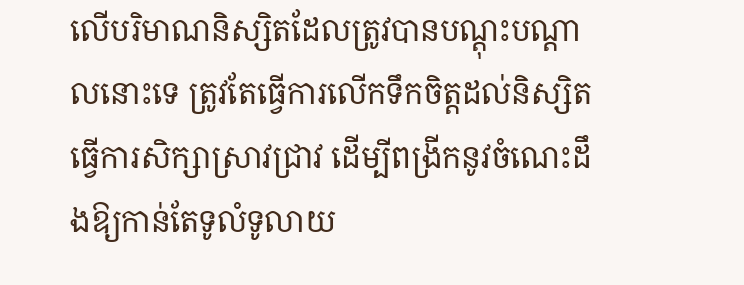លើបរិមាណនិស្សិតដែលត្រូវបានបណ្ដុះបណ្ដាលនោះទេ ត្រូវតែធ្វើការលើកទឹកចិត្តដល់និស្សិតធ្វើការសិក្សាស្រាវជ្រាវ ដើម្បីពង្រីកនូវចំណេះដឹងឱ្យកាន់តែទូលំទូលាយ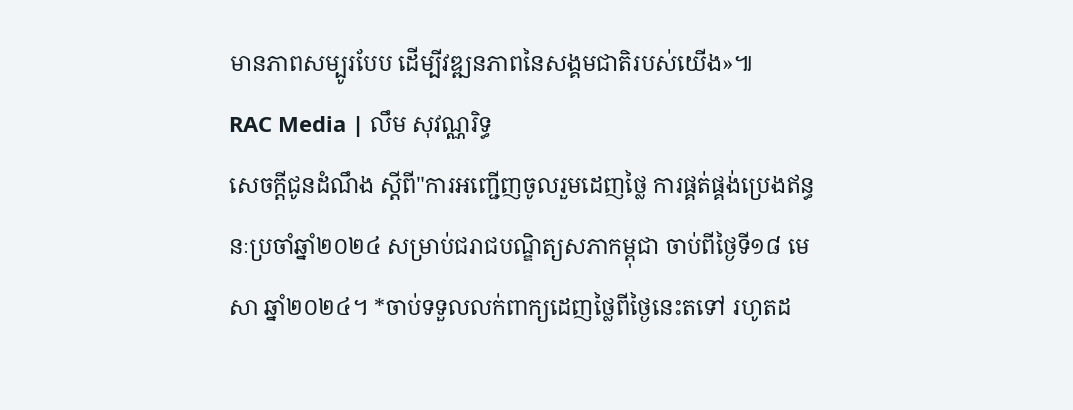មានភាពសម្បូរបែប ដើម្បីវឌ្ឍនភាពនៃសង្គមជាតិរបស់យើង»៕
RAC Media | លឹម សុវណ្ណរិទ្ធ
សេចក្ដីជូនដំណឹង ស្តីពី"ការអញ្ជើញចូលរួមដេញថ្លៃ ការផ្គត់ផ្គង់ប្រេងឥន្ធនៈប្រចាំឆ្នាំ២០២៤ សម្រាប់ជរាជបណ្ឌិត្យសភាកម្ពុជា ចាប់ពីថ្ងៃទី១៨ មេសា ឆ្នាំ២០២៤។ *ចាប់ទទួលលក់ពាក្យដេញថ្លៃពីថ្ងៃនេះតទៅ រហូតដ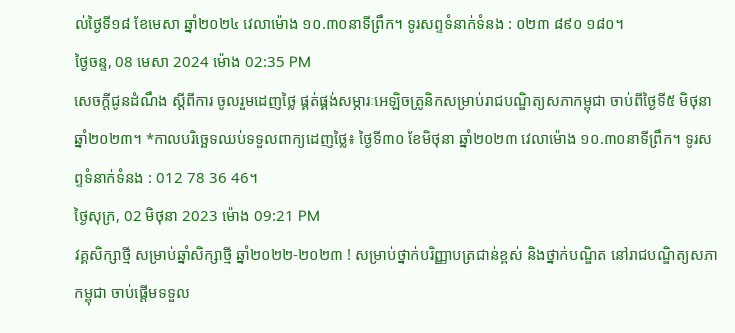ល់ថ្ងៃទី១៨ ខែមេសា ឆ្នាំ២០២៤ វេលាម៉ោង ១០.៣០នាទីព្រឹក។ ទូរសព្ទទំនាក់ទំនង : ០២៣ ៨៩០ ១៨០។
ថ្ងៃចន្ទ, 08 មេសា 2024 ម៉ោង 02:35 PM
សេចក្ដីជូនដំណឹង ស្តីពីការ ចូលរួមដេញថ្លៃ ផ្គត់ផ្គង់សម្ភារៈអេឡិចត្រូនិកសម្រាប់រាជបណ្ឌិត្យសភាកម្ពុជា ចាប់ពីថ្ងៃទី៥ មិថុនា ឆ្នាំ២០២៣។ *កាលបរិច្ឆេទឈប់ទទួលពាក្យដេញថ្លៃ៖ ថ្ងៃទី៣០ ខែមិថុនា ឆ្នាំ២០២៣ វេលាម៉ោង ១០.៣០នាទីព្រឹក។ ទូរសព្ទទំនាក់ទំនង : 012 78 36 46។
ថ្ងៃសុក្រ, 02 មិថុនា 2023 ម៉ោង 09:21 PM
វគ្គសិក្សាថ្មី សម្រាប់ឆ្នាំសិក្សាថ្មី ឆ្នាំ២០២២-២០២៣ ! សម្រាប់ថ្នាក់បរិញ្ញាបត្រជាន់ខ្ពស់ និងថ្នាក់បណ្ឌិត នៅរាជបណ្ឌិត្យសភាកម្ពុជា ចាប់ផ្តើមទទួល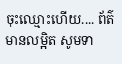ចុះឈ្មោះហើយ.... ព័ត៌មានលម្អិត សូមទា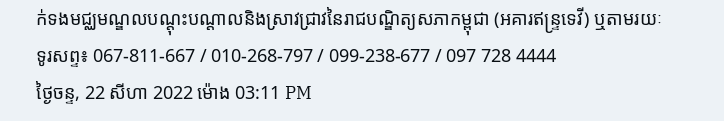ក់ទងមជ្ឈមណ្ឌលបណ្តុះបណ្តាលនិងស្រាវជ្រាវនៃរាជបណ្ឌិត្យសភាកម្ពុជា (អគារឥន្រ្ទទេវី) ឬតាមរយៈទូរសព្ទ៖ 067-811-667 / 010-268-797 / 099-238-677 / 097 728 4444
ថ្ងៃចន្ទ, 22 សីហា 2022 ម៉ោង 03:11 PM